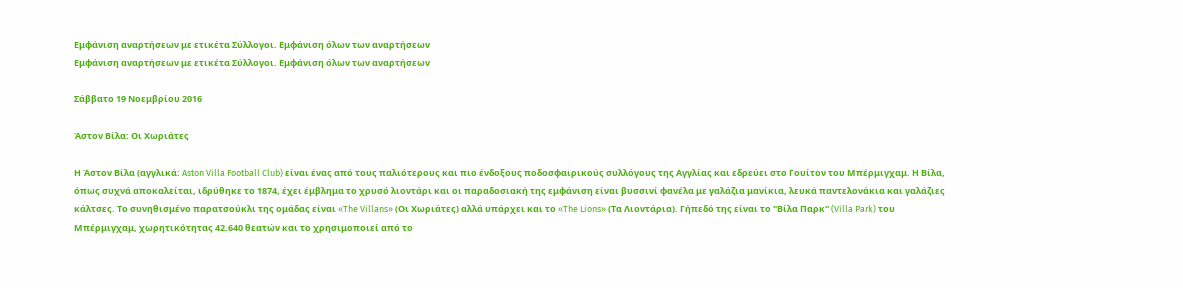Εμφάνιση αναρτήσεων με ετικέτα Σύλλογοι. Εμφάνιση όλων των αναρτήσεων
Εμφάνιση αναρτήσεων με ετικέτα Σύλλογοι. Εμφάνιση όλων των αναρτήσεων

Σάββατο 19 Νοεμβρίου 2016

Άστον Βίλα: Οι Χωριάτες

Η Άστον Βίλα (αγγλικά: Aston Villa Football Club) είναι ένας από τους παλιότερους και πιο ένδοξους ποδοσφαιρικούς συλλόγους της Αγγλίας και εδρεύει στο Γουίτον του Μπέρμιγχαμ. Η Βίλα, όπως συχνά αποκαλείται, ιδρύθηκε το 1874, έχει έμβλημα το χρυσό λιοντάρι και οι παραδοσιακή της εμφάνιση είναι βυσσινί φανέλα με γαλάζια μανίκια, λευκά παντελονάκια και γαλάζιες κάλτσες. Το συνηθισμένο παρατσούκλι της ομάδας είναι «The Villans» (Οι Χωριάτες) αλλά υπάρχει και το «The Lions» (Τα Λιοντάρια). Γήπεδό της είναι το "Βίλα Παρκ" (Villa Park) του Μπέρμιγχαμ, χωρητικότητας 42.640 θεατών και το χρησιμοποιεί από το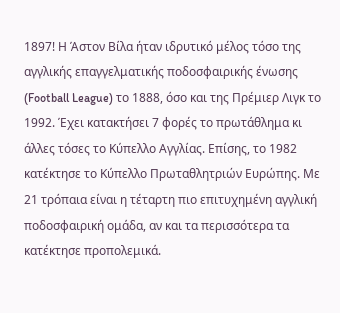1897! Η Άστον Βίλα ήταν ιδρυτικό μέλος τόσο της αγγλικής επαγγελματικής ποδοσφαιρικής ένωσης (Football League) το 1888, όσο και της Πρέμιερ Λιγκ το 1992. Έχει κατακτήσει 7 φορές το πρωτάθλημα κι άλλες τόσες το Κύπελλο Αγγλίας. Επίσης, το 1982 κατέκτησε το Κύπελλο Πρωταθλητριών Ευρώπης. Με 21 τρόπαια είναι η τέταρτη πιο επιτυχημένη αγγλική ποδοσφαιρική ομάδα, αν και τα περισσότερα τα κατέκτησε προπολεμικά.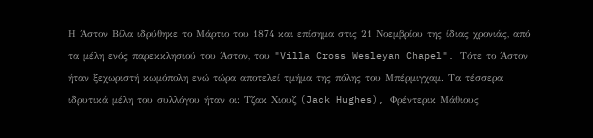Η Άστον Βίλα ιδρύθηκε το Μάρτιο του 1874 και επίσημα στις 21 Νοεμβρίου της ίδιας χρονιάς, από τα μέλη ενός παρεκκλησιού του Άστον, του "Villa Cross Wesleyan Chapel". Τότε το Άστον ήταν ξεχωριστή κωμόπολη ενώ τώρα αποτελεί τμήμα της πόλης του Μπέρμιγχαμ. Τα τέσσερα ιδρυτικά μέλη του συλλόγου ήταν οι: Τζακ Χιουζ (Jack Hughes), Φρέντερικ Μάθιους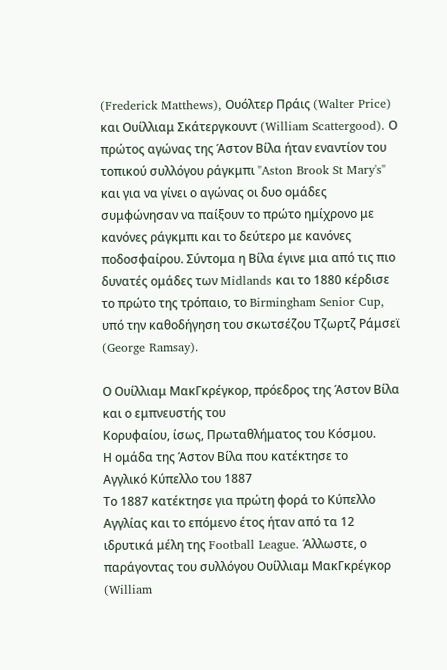(Frederick Matthews), Ουόλτερ Πράις (Walter Price) και Ουίλλιαμ Σκάτεργκουντ (William Scattergood). Ο πρώτος αγώνας της Άστον Βίλα ήταν εναντίον του τοπικού συλλόγου ράγκμπι "Aston Brook St Mary's" και για να γίνει ο αγώνας οι δυο ομάδες συμφώνησαν να παίξουν το πρώτο ημίχρονο με κανόνες ράγκμπι και το δεύτερο με κανόνες ποδοσφαίρου. Σύντομα η Βίλα έγινε μια από τις πιο δυνατές ομάδες των Midlands και το 1880 κέρδισε το πρώτο της τρόπαιο, το Birmingham Senior Cup, υπό την καθοδήγηση του σκωτσέζου Τζωρτζ Ράμσεϊ (George Ramsay).

Ο Ουίλλιαμ ΜακΓκρέγκορ, πρόεδρος της Άστον Βίλα και ο εμπνευστής του
Κορυφαίου, ίσως, Πρωταθλήματος του Κόσμου.
Η ομάδα της Άστον Βίλα που κατέκτησε το
Αγγλικό Κύπελλο του 1887
Το 1887 κατέκτησε για πρώτη φορά το Κύπελλο Αγγλίας και το επόμενο έτος ήταν από τα 12 ιδρυτικά μέλη της Football League. Άλλωστε, ο παράγοντας του συλλόγου Ουίλλιαμ ΜακΓκρέγκορ (William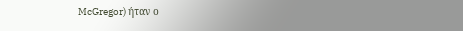McGregor) ήταν ο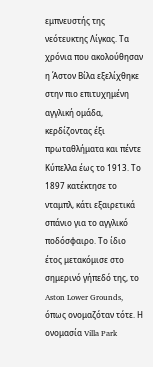εμπνευστής της νεότευκτης Λίγκας. Τα χρόνια που ακολούθησαν η Άστον Βίλα εξελίχθηκε στην πιο επιτυχημένη αγγλική ομάδα, κερδίζοντας έξι πρωταθλήματα και πέντε Κύπελλα έως το 1913. Το 1897 κατέκτησε το νταμπλ, κάτι εξαιρετικά σπάνιο για το αγγλικό ποδόσφαιρο. Το ίδιο έτος μετακόμισε στο σημερινό γήπεδό της, το Aston Lower Grounds, όπως ονομαζόταν τότε. Η ονομασία Villa Park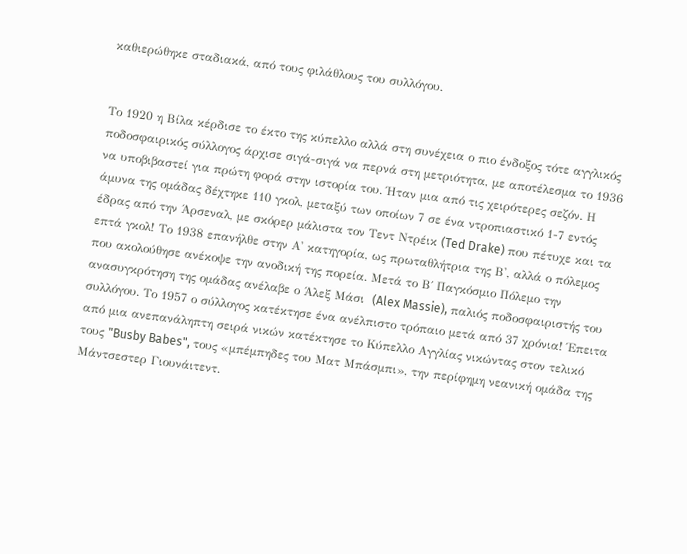καθιερώθηκε σταδιακά, από τους φιλάθλους του συλλόγου.


Το 1920 η Βίλα κέρδισε το έκτο της κύπελλο αλλά στη συνέχεια ο πιο ένδοξος τότε αγγλικός ποδοσφαιρικός σύλλογος άρχισε σιγά-σιγά να περνά στη μετριότητα, με αποτέλεσμα το 1936 να υποβιβαστεί για πρώτη φορά στην ιστορία του. Ήταν μια από τις χειρότερες σεζόν. Η άμυνα της ομάδας δέχτηκε 110 γκολ, μεταξύ των οποίων 7 σε ένα ντροπιαστικό 1-7 εντός έδρας από την Άρσεναλ, με σκόρερ μάλιστα τον Τεντ Ντρέικ (Ted Drake) που πέτυχε και τα επτά γκολ! Το 1938 επανήλθε στην Α' κατηγορία, ως πρωταθλήτρια της Β', αλλά ο πόλεμος που ακολούθησε ανέκοψε την ανοδική της πορεία. Μετά το Β΄ Παγκόσμιο Πόλεμο την ανασυγκρότηση της ομάδας ανέλαβε ο Άλεξ Μάσι  (Alex Massie), παλιός ποδοσφαιριστής του συλλόγου. Το 1957 ο σύλλογος κατέκτησε ένα ανέλπιστο τρόπαιο μετά από 37 χρόνια! Έπειτα από μια ανεπανάληπτη σειρά νικών κατέκτησε το Κύπελλο Αγγλίας νικώντας στον τελικό τους "Busby Babes", τους «μπέμπηδες του Ματ Μπάσμπι», την περίφημη νεανική ομάδα της Μάντσεστερ Γιουνάιτεντ.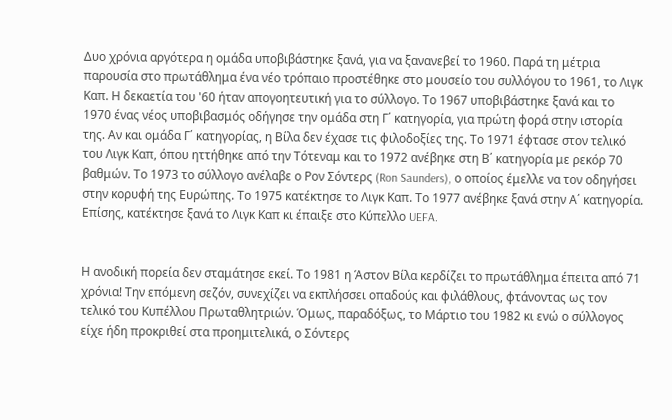Δυο χρόνια αργότερα η ομάδα υποβιβάστηκε ξανά, για να ξανανεβεί το 1960. Παρά τη μέτρια παρουσία στο πρωτάθλημα ένα νέο τρόπαιο προστέθηκε στο μουσείο του συλλόγου το 1961, το Λιγκ Καπ. Η δεκαετία του '60 ήταν απογοητευτική για το σύλλογο. Το 1967 υποβιβάστηκε ξανά και το 1970 ένας νέος υποβιβασμός οδήγησε την ομάδα στη Γ΄ κατηγορία, για πρώτη φορά στην ιστορία της. Αν και ομάδα Γ΄ κατηγορίας, η Βίλα δεν έχασε τις φιλοδοξίες της. Το 1971 έφτασε στον τελικό του Λιγκ Καπ, όπου ηττήθηκε από την Τότεναμ και το 1972 ανέβηκε στη Β΄ κατηγορία με ρεκόρ 70 βαθμών. Το 1973 το σύλλογο ανέλαβε ο Ρον Σόντερς (Ron Saunders), ο οποίος έμελλε να τον οδηγήσει στην κορυφή της Ευρώπης. Το 1975 κατέκτησε το Λιγκ Καπ. Το 1977 ανέβηκε ξανά στην Α΄ κατηγορία. Επίσης, κατέκτησε ξανά το Λιγκ Καπ κι έπαιξε στο Κύπελλο UEFA.


Η ανοδική πορεία δεν σταμάτησε εκεί. Το 1981 η Άστον Βίλα κερδίζει το πρωτάθλημα έπειτα από 71 χρόνια! Την επόμενη σεζόν, συνεχίζει να εκπλήσσει οπαδούς και φιλάθλους, φτάνοντας ως τον τελικό του Κυπέλλου Πρωταθλητριών. Όμως, παραδόξως, το Μάρτιο του 1982 κι ενώ ο σύλλογος είχε ήδη προκριθεί στα προημιτελικά, ο Σόντερς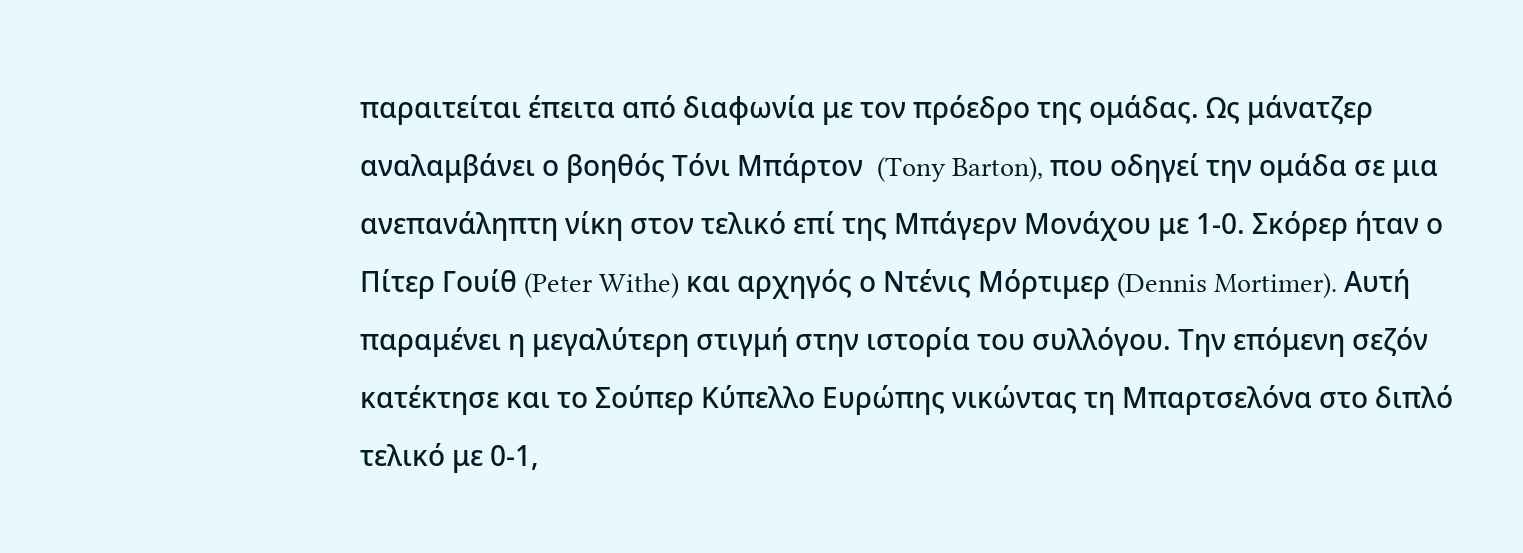παραιτείται έπειτα από διαφωνία με τον πρόεδρο της ομάδας. Ως μάνατζερ αναλαμβάνει ο βοηθός Τόνι Μπάρτον  (Tony Barton), που οδηγεί την ομάδα σε μια ανεπανάληπτη νίκη στον τελικό επί της Μπάγερν Μονάχου με 1-0. Σκόρερ ήταν ο Πίτερ Γουίθ (Peter Withe) και αρχηγός ο Ντένις Μόρτιμερ (Dennis Mortimer). Αυτή παραμένει η μεγαλύτερη στιγμή στην ιστορία του συλλόγου. Την επόμενη σεζόν κατέκτησε και το Σούπερ Κύπελλο Ευρώπης νικώντας τη Μπαρτσελόνα στο διπλό τελικό με 0-1,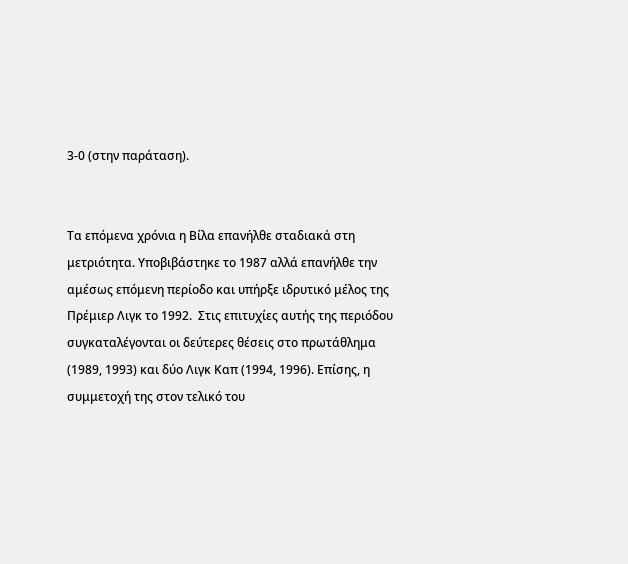3-0 (στην παράταση).


Τα επόμενα χρόνια η Βίλα επανήλθε σταδιακά στη μετριότητα. Υποβιβάστηκε το 1987 αλλά επανήλθε την αμέσως επόμενη περίοδο και υπήρξε ιδρυτικό μέλος της Πρέμιερ Λιγκ το 1992.  Στις επιτυχίες αυτής της περιόδου συγκαταλέγονται οι δεύτερες θέσεις στο πρωτάθλημα (1989, 1993) και δύο Λιγκ Καπ (1994, 1996). Επίσης, η συμμετοχή της στον τελικό του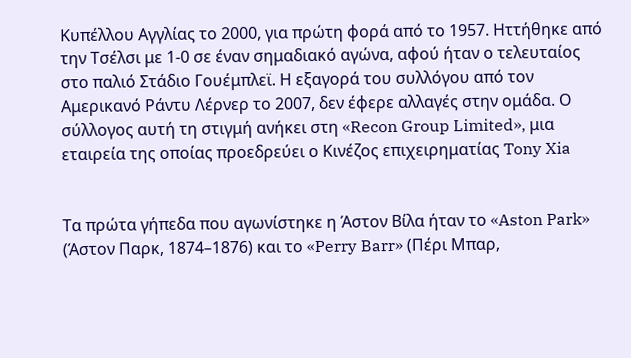Κυπέλλου Αγγλίας το 2000, για πρώτη φορά από το 1957. Ηττήθηκε από την Τσέλσι με 1-0 σε έναν σημαδιακό αγώνα, αφού ήταν ο τελευταίος στο παλιό Στάδιο Γουέμπλεϊ. Η εξαγορά του συλλόγου από τον Αμερικανό Ράντυ Λέρνερ το 2007, δεν έφερε αλλαγές στην ομάδα. Ο σύλλογος αυτή τη στιγμή ανήκει στη «Recon Group Limited», μια εταιρεία της οποίας προεδρεύει ο Κινέζος επιχειρηματίας Tony Xia


Τα πρώτα γήπεδα που αγωνίστηκε η Άστον Βίλα ήταν το «Aston Park» (Άστον Παρκ, 1874–1876) και το «Perry Barr» (Πέρι Μπαρ,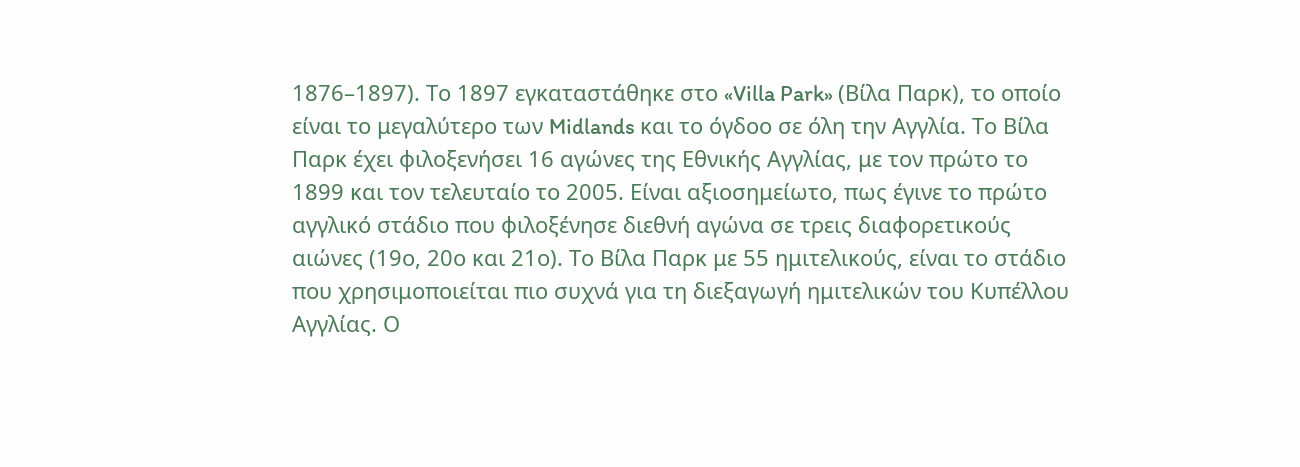1876–1897). Το 1897 εγκαταστάθηκε στο «Villa Park» (Βίλα Παρκ), το οποίο είναι το μεγαλύτερο των Midlands και το όγδοο σε όλη την Αγγλία. Το Βίλα Παρκ έχει φιλοξενήσει 16 αγώνες της Εθνικής Αγγλίας, με τον πρώτο το 1899 και τον τελευταίο το 2005. Είναι αξιοσημείωτο, πως έγινε το πρώτο αγγλικό στάδιο που φιλοξένησε διεθνή αγώνα σε τρεις διαφορετικούς αιώνες (19ο, 20ο και 21ο). Το Βίλα Παρκ με 55 ημιτελικούς, είναι το στάδιο που χρησιμοποιείται πιο συχνά για τη διεξαγωγή ημιτελικών του Κυπέλλου Αγγλίας. Ο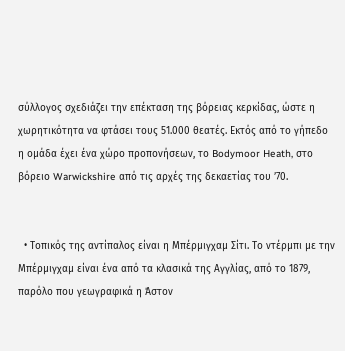σύλλογος σχεδιάζει την επέκταση της βόρειας κερκίδας, ώστε η χωρητικότητα να φτάσει τους 51.000 θεατές. Εκτός από το γήπεδο η ομάδα έχει ένα χώρο προπονήσεων, το Bodymoor Heath, στο βόρειο Warwickshire από τις αρχές της δεκαετίας του ’70.


  • Τοπικός της αντίπαλος είναι η Μπέρμιγχαμ Σίτι. Το ντέρμπι με την Μπέρμιγχαμ είναι ένα από τα κλασικά της Αγγλίας, από το 1879, παρόλο που γεωγραφικά η Άστον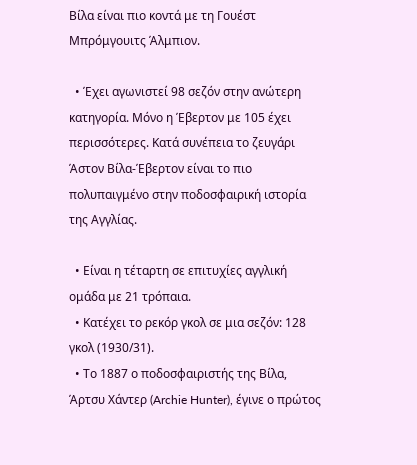Βίλα είναι πιο κοντά με τη Γουέστ Μπρόμγουιτς Άλμπιον.

  • Έχει αγωνιστεί 98 σεζόν στην ανώτερη κατηγορία. Μόνο η Έβερτον με 105 έχει περισσότερες. Κατά συνέπεια το ζευγάρι Άστον Βίλα-Έβερτον είναι το πιο πολυπαιγμένο στην ποδοσφαιρική ιστορία της Αγγλίας.

  • Είναι η τέταρτη σε επιτυχίες αγγλική ομάδα με 21 τρόπαια.
  • Κατέχει το ρεκόρ γκολ σε μια σεζόν: 128 γκολ (1930/31).
  • Το 1887 ο ποδοσφαιριστής της Βίλα, Άρτσυ Χάντερ (Archie Hunter), έγινε ο πρώτος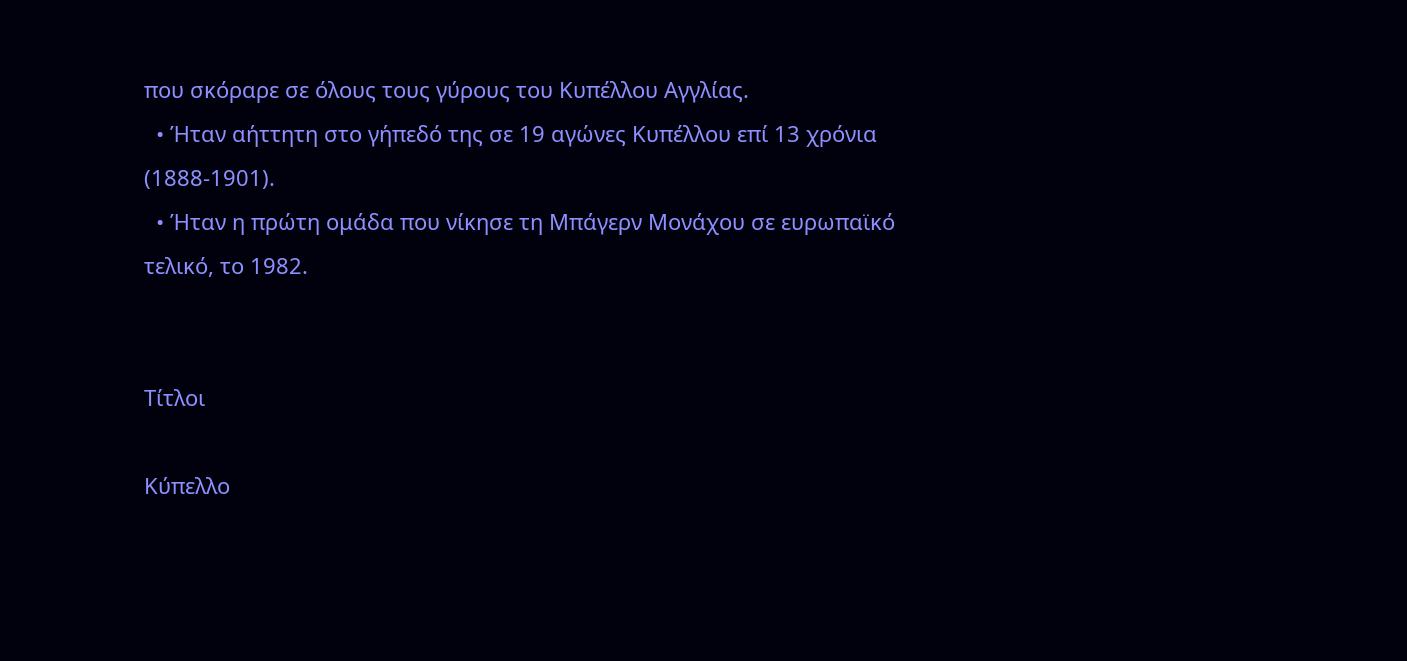που σκόραρε σε όλους τους γύρους του Κυπέλλου Αγγλίας.
  • Ήταν αήττητη στο γήπεδό της σε 19 αγώνες Κυπέλλου επί 13 χρόνια (1888-1901).
  • Ήταν η πρώτη ομάδα που νίκησε τη Μπάγερν Μονάχου σε ευρωπαϊκό τελικό, το 1982.


Τίτλοι

Κύπελλο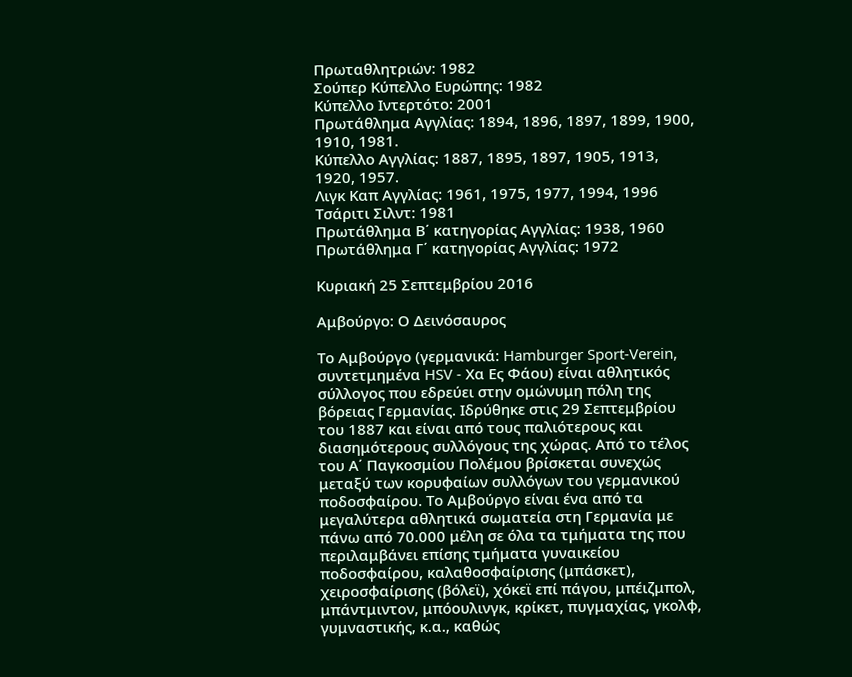Πρωταθλητριών: 1982
Σούπερ Κύπελλο Ευρώπης: 1982
Κύπελλο Ιντερτότο: 2001
Πρωτάθλημα Αγγλίας: 1894, 1896, 1897, 1899, 1900, 1910, 1981.
Κύπελλο Αγγλίας: 1887, 1895, 1897, 1905, 1913, 1920, 1957.
Λιγκ Καπ Αγγλίας: 1961, 1975, 1977, 1994, 1996
Τσάριτι Σιλντ: 1981
Πρωτάθλημα Β΄ κατηγορίας Αγγλίας: 1938, 1960
Πρωτάθλημα Γ΄ κατηγορίας Αγγλίας: 1972

Κυριακή 25 Σεπτεμβρίου 2016

Αμβούργο: Ο Δεινόσαυρος

Το Αμβούργο (γερμανικά: Hamburger Sport-Verein, συντετμημένα HSV - Χα Ες Φάου) είναι αθλητικός σύλλογος που εδρεύει στην ομώνυμη πόλη της βόρειας Γερμανίας. Ιδρύθηκε στις 29 Σεπτεμβρίου του 1887 και είναι από τους παλιότερους και διασημότερους συλλόγους της χώρας. Από το τέλος του Α΄ Παγκοσμίου Πολέμου βρίσκεται συνεχώς μεταξύ των κορυφαίων συλλόγων του γερμανικού ποδοσφαίρου. Το Αμβούργο είναι ένα από τα μεγαλύτερα αθλητικά σωματεία στη Γερμανία με πάνω από 70.000 μέλη σε όλα τα τμήματα της που περιλαμβάνει επίσης τμήματα γυναικείου ποδοσφαίρου, καλαθοσφαίρισης (μπάσκετ), χειροσφαίρισης (βόλεϊ), χόκεϊ επί πάγου, μπέιζμπολ, μπάντμιντον, μπόουλινγκ, κρίκετ, πυγμαχίας, γκολφ, γυμναστικής, κ.α., καθώς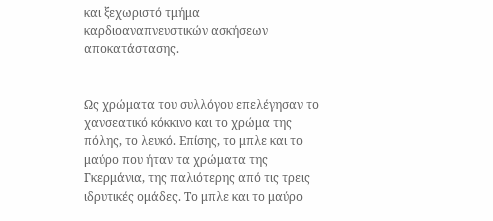και ξεχωριστό τμήμα καρδιοαναπνευστικών ασκήσεων αποκατάστασης.


Ως χρώματα του συλλόγου επελέγησαν το χανσεατικό κόκκινο και το χρώμα της πόλης, το λευκό. Επίσης, το μπλε και το μαύρο που ήταν τα χρώματα της Γκερμάνια, της παλιότερης από τις τρεις ιδρυτικές ομάδες. Το μπλε και το μαύρο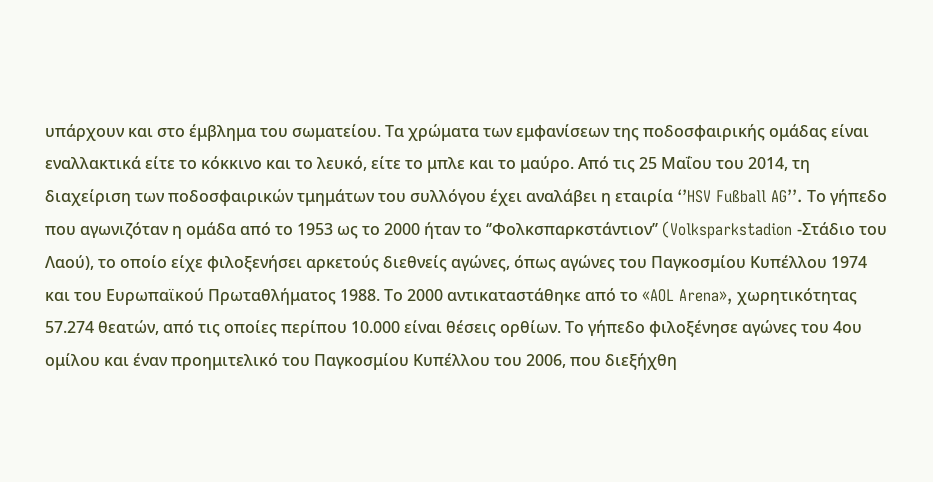υπάρχουν και στο έμβλημα του σωματείου. Τα χρώματα των εμφανίσεων της ποδοσφαιρικής ομάδας είναι εναλλακτικά είτε το κόκκινο και το λευκό, είτε το μπλε και το μαύρο. Από τις 25 Μαΐου του 2014, τη διαχείριση των ποδοσφαιρικών τμημάτων του συλλόγου έχει αναλάβει η εταιρία ‘’HSV Fußball AG’’. Το γήπεδο που αγωνιζόταν η ομάδα από το 1953 ως το 2000 ήταν το ‘’Φολκσπαρκστάντιον’’ (Volksparkstadion -Στάδιο του Λαού), το οποίο είχε φιλοξενήσει αρκετούς διεθνείς αγώνες, όπως αγώνες του Παγκοσμίου Κυπέλλου 1974 και του Ευρωπαϊκού Πρωταθλήματος 1988. Το 2000 αντικαταστάθηκε από το «AOL Arena», χωρητικότητας 57.274 θεατών, από τις οποίες περίπου 10.000 είναι θέσεις ορθίων. Το γήπεδο φιλοξένησε αγώνες του 4ου ομίλου και έναν προημιτελικό του Παγκοσμίου Κυπέλλου του 2006, που διεξήχθη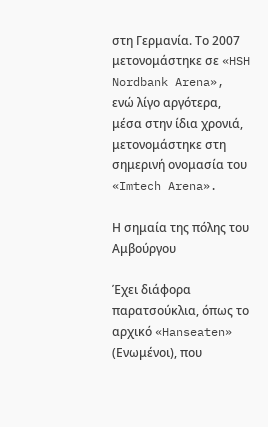στη Γερμανία. Το 2007 μετονομάστηκε σε «HSH Nordbank Arena», ενώ λίγο αργότερα, μέσα στην ίδια χρονιά, μετονομάστηκε στη σημερινή ονομασία του «Imtech Arena».

Η σημαία της πόλης του Αμβούργου

Έχει διάφορα παρατσούκλια, όπως το αρχικό «Hanseaten» (Ενωμένοι), που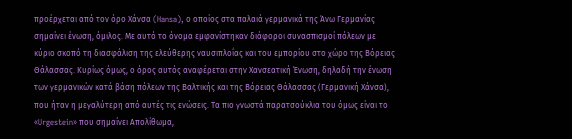προέρχεται από τον όρο Χάνσα (Hansa), ο οποίος στα παλαιά γερμανικά της Άνω Γερμανίας σημαίνει ένωση, όμιλος. Με αυτό το όνομα εμφανίστηκαν διάφοροι συνασπισμοί πόλεων με κύριο σκοπό τη διασφάλιση της ελεύθερης ναυσιπλοΐας και του εμπορίου στο χώρο της Βόρειας Θάλασσας. Κυρίως όμως, ο όρος αυτός αναφέρεται στην Χανσεατική Ένωση, δηλαδή την ένωση των γερμανικών κατά βάση πόλεων της Βαλτικής και της Βόρειας Θάλασσας (Γερμανική Χάνσα), που ήταν η μεγαλύτερη από αυτές τις ενώσεις. Τα πιο γνωστά παρατσούκλια του όμως είναι το «Urgestein» που σημαίνει Απολίθωμα,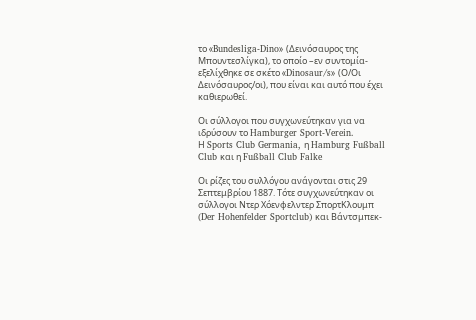το «Bundesliga-Dino» (Δεινόσαυρος της Μπουντεσλίγκα), το οποίο –εν συντομία- εξελίχθηκε σε σκέτο «Dinosaur/s» (Ο/Οι Δεινόσαυρος/οι), που είναι και αυτό που έχει καθιερωθεί.

Οι σύλλογοι που συγχωνεύτηκαν για να ιδρύσουν το Hamburger Sport-Verein.
Η Sports Club Germania, η Hamburg Fußball Club και η Fußball Club Falke

Οι ρίζες του συλλόγου ανάγονται στις 29 Σεπτεμβρίου 1887. Τότε συγχωνεύτηκαν οι σύλλογοι Ντερ Χόενφελντερ ΣπορτΚλουμπ (Der Hohenfelder Sportclub) και Βάντσμπεκ-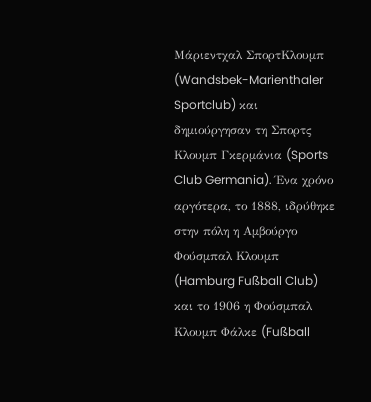Μάριεντχαλ ΣπορτΚλουμπ (Wandsbek-Marienthaler Sportclub) και δημιούργησαν τη Σπορτς Κλουμπ Γκερμάνια (Sports Club Germania). Ένα χρόνο αργότερα, το 1888, ιδρύθηκε στην πόλη η Αμβούργο Φούσμπαλ Κλουμπ (Hamburg Fußball Club) και το 1906 η Φούσμπαλ Κλουμπ Φάλκε (Fußball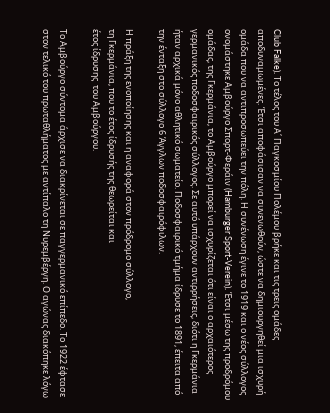Club Falke). Το τέλος του Α΄ Παγκοσμίου Πολέμου βρήκε και τις τρεις ομάδες αποδυναμωμένες. Έτσι αποφάσισαν να συνενωθούν, ώστε να δημιουργηθεί μια ισχυρή ομάδα που να αντιπροσωπεύει την πόλη. Η συνένωση έγινε το 1919 και ο νέος σύλλογος ονομάστηκε Αμβούργο Σπορτ-Φεράιν (Hamburger Sport-Verein). Έτσι μέσω της προδρόμου ομάδας, της Γκερμάνια, το Αμβούργο μπορεί να ισχυρίζεται ότι είναι ο αρχαιότερος γερμανικός ποδοσφαιρικός σύλλογος. Σε αυτό υπάρχουν αντιρρήσεις, διότι η Γκερμάνια ήταν αρχικά μόνο αθλητικό σωματείο. Ποδοσφαιρικό τμήμα ίδρυσε το 1891, έπειτα από την ένταξη στο σύλλογο 6 Άγγλων ποδοσφαιρόφιλων.

Η πράξη της ενοποίησης και η αναφορά στον πρόδρομο σύλλογο,
τη Γκερμάνια, που το έτος ίδρυσής της θεωρείται και
έτος ίδρυσης  του Αμβούργου.

Το Αμβούργο σύντομα άρχισε να διακρίνεται σε παγγερμανικό επίπεδο. Το 1922 έφτασε στον τελικό του πρωταθλήματος με αντίπαλο τη Νυρεμβέργη. Ο αγώνας διακόπηκε λόγω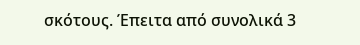σκότους. Έπειτα από συνολικά 3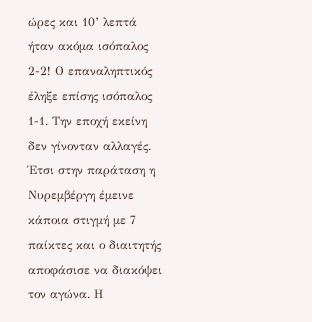ώρες και 10’ λεπτά ήταν ακόμα ισόπαλος 2-2! Ο επαναληπτικός έληξε επίσης ισόπαλος 1-1. Την εποχή εκείνη δεν γίνονταν αλλαγές. Έτσι στην παράταση η Νυρεμβέργη έμεινε κάποια στιγμή με 7 παίκτες και ο διαιτητής αποφάσισε να διακόψει τον αγώνα. Η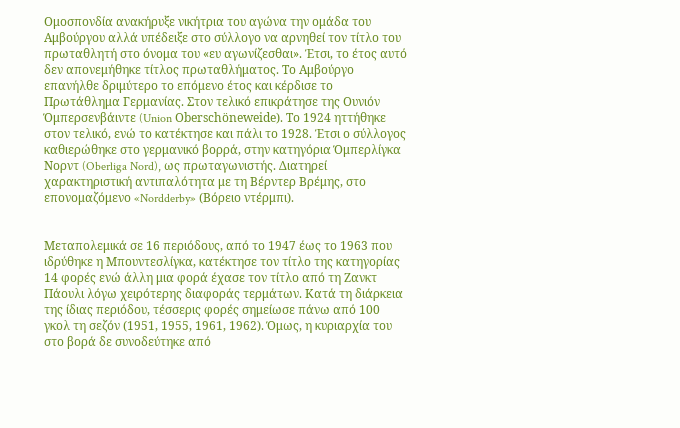Ομοσπονδία ανακήρυξε νικήτρια του αγώνα την ομάδα του Αμβούργου αλλά υπέδειξε στο σύλλογο να αρνηθεί τον τίτλο του πρωταθλητή στο όνομα του «ευ αγωνίζεσθαι». Έτσι, το έτος αυτό δεν απονεμήθηκε τίτλος πρωταθλήματος. Το Αμβούργο επανήλθε δριμύτερο το επόμενο έτος και κέρδισε το Πρωτάθλημα Γερμανίας. Στον τελικό επικράτησε της Ουνιόν Όμπερσενβάιντε (Union Oberschöneweide). Το 1924 ηττήθηκε στον τελικό, ενώ το κατέκτησε και πάλι το 1928. Έτσι ο σύλλογος καθιερώθηκε στο γερμανικό βορρά, στην κατηγόρια Όμπερλίγκα Νορντ (Oberliga Nord), ως πρωταγωνιστής. Διατηρεί χαρακτηριστική αντιπαλότητα με τη Βέρντερ Βρέμης, στο επονομαζόμενο «Nordderby» (Βόρειο ντέρμπι).


Μεταπολεμικά σε 16 περιόδους, από το 1947 έως το 1963 που ιδρύθηκε η Μπουντεσλίγκα, κατέκτησε τον τίτλο της κατηγορίας 14 φορές ενώ άλλη μια φορά έχασε τον τίτλο από τη Ζανκτ Πάουλι λόγω χειρότερης διαφοράς τερμάτων. Κατά τη διάρκεια της ίδιας περιόδου, τέσσερις φορές σημείωσε πάνω από 100 γκολ τη σεζόν (1951, 1955, 1961, 1962). Όμως, η κυριαρχία του στο βορά δε συνοδεύτηκε από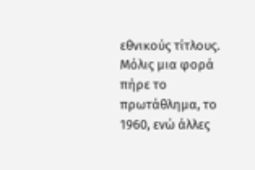εθνικούς τίτλους. Μόλις μια φορά πήρε το πρωτάθλημα, το 1960, ενώ άλλες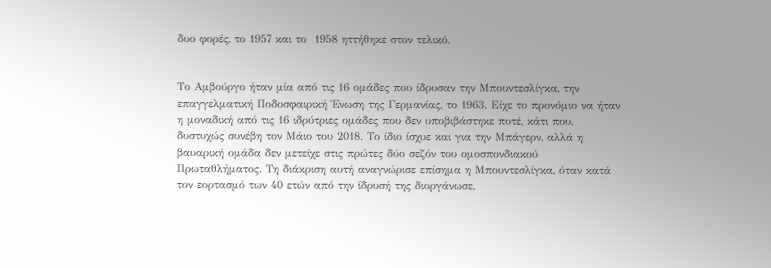δυο φορές, το 1957 και το  1958 ηττήθηκε στον τελικό.


Το Αμβούργο ήταν μία από τις 16 ομάδες που ίδρυσαν την Μπουντεσλίγκα, την επαγγελματική Ποδοσφαιρική Ένωση της Γερμανίας, το 1963. Είχε το προνόμιο να ήταν η μοναδική από τις 16 ιδρύτριες ομάδες που δεν υποβιβάστηκε ποτέ, κάτι που, δυστυχώς συνέβη τον Μάιο του 2018. Το ίδιο ίσχυε και για την Μπάγερν, αλλά η βαυαρική ομάδα δεν μετείχε στις πρώτες δύο σεζόν του ομοσπονδιακού Πρωταθλήματος. Τη διάκριση αυτή αναγνώρισε επίσημα η Μπουντεσλίγκα, όταν κατά τον εορτασμό των 40 ετών από την ίδρυσή της διοργάνωσε,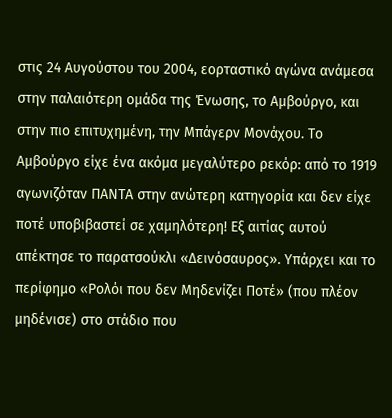στις 24 Αυγούστου του 2004, εορταστικό αγώνα ανάμεσα στην παλαιότερη ομάδα της Ένωσης, το Αμβούργο, και στην πιο επιτυχημένη, την Μπάγερν Μονάχου. Το Αμβούργο είχε ένα ακόμα μεγαλύτερο ρεκόρ: από το 1919 αγωνιζόταν ΠΑΝΤΑ στην ανώτερη κατηγορία και δεν είχε ποτέ υποβιβαστεί σε χαμηλότερη! Εξ αιτίας αυτού απέκτησε το παρατσούκλι «Δεινόσαυρος». Υπάρχει και το περίφημο «Ρολόι που δεν Μηδενίζει Ποτέ» (που πλέον μηδένισε) στο στάδιο που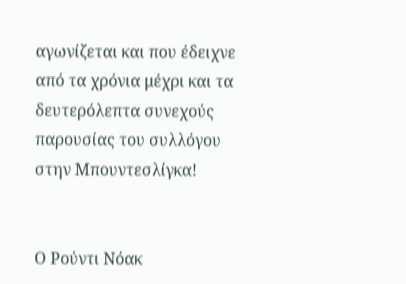αγωνίζεται και που έδειχνε από τα χρόνια μέχρι και τα δευτερόλεπτα συνεχούς παρουσίας του συλλόγου στην Μπουντεσλίγκα!


Ο Ρούντι Νόακ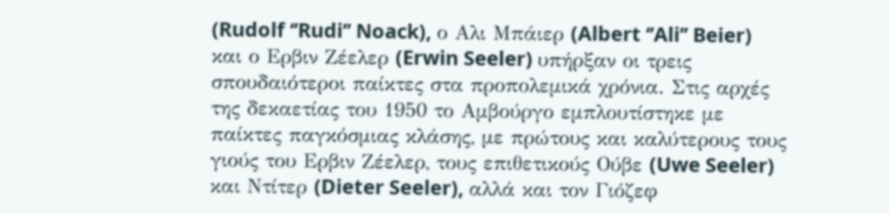(Rudolf ‘’Rudi’’ Noack), ο Αλι Μπάιερ (Albert ‘’Ali’’ Beier) και ο Ερβιν Ζέελερ (Erwin Seeler) υπήρξαν οι τρεις σπουδαιότεροι παίκτες στα προπολεμικά χρόνια. Στις αρχές της δεκαετίας του 1950 το Αμβούργο εμπλουτίστηκε με παίκτες παγκόσμιας κλάσης, με πρώτους και καλύτερους τους γιούς του Ερβιν Ζέελερ, τους επιθετικούς Ούβε (Uwe Seeler) και Ντίτερ (Dieter Seeler), αλλά και τον Γιόζεφ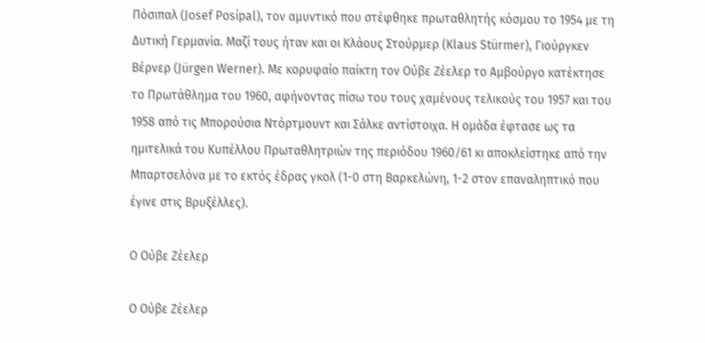Πόσιπαλ (Josef Posipal), τον αμυντικό που στέφθηκε πρωταθλητής κόσμου το 1954 με τη Δυτική Γερμανία. Μαζί τους ήταν και οι Κλάους Στούρμερ (Klaus Stürmer), Γιούργκεν Βέρνερ (Jürgen Werner). Με κορυφαίο παίκτη τον Ούβε Ζέελερ το Αμβούργο κατέκτησε το Πρωτάθλημα του 1960, αφήνοντας πίσω του τους χαμένους τελικούς του 1957 και του 1958 από τις Μπορούσια Ντόρτμουντ και Σάλκε αντίστοιχα. Η ομάδα έφτασε ως τα ημιτελικά του Κυπέλλου Πρωταθλητριών της περιόδου 1960/61 κι αποκλείστηκε από την Μπαρτσελόνα με το εκτός έδρας γκολ (1-0 στη Βαρκελώνη, 1-2 στον επαναληπτικό που έγινε στις Βρυξέλλες).

Ο Ούβε Ζέελερ

Ο Ούβε Ζέελερ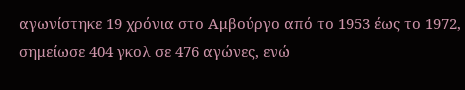αγωνίστηκε 19 χρόνια στο Αμβούργο από το 1953 έως το 1972, σημείωσε 404 γκολ σε 476 αγώνες, ενώ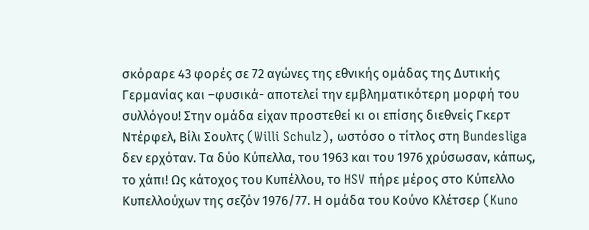σκόραρε 43 φορές σε 72 αγώνες της εθνικής ομάδας της Δυτικής Γερμανίας και –φυσικά- αποτελεί την εμβληματικότερη μορφή του συλλόγου! Στην ομάδα είχαν προστεθεί κι οι επίσης διεθνείς Γκερτ Ντέρφελ, Βίλι Σουλτς (Willi Schulz), ωστόσο ο τίτλος στη Bundesliga δεν ερχόταν. Τα δύο Κύπελλα, του 1963 και του 1976 χρύσωσαν, κάπως, το χάπι! Ως κάτοχος του Κυπέλλου, το HSV πήρε μέρος στο Κύπελλο Κυπελλούχων της σεζόν 1976/77. Η ομάδα του Κούνο Κλέτσερ (Kuno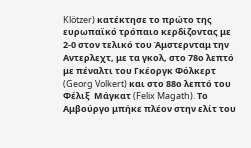Klötzer) κατέκτησε το πρώτο της ευρωπαϊκό τρόπαιο κερδίζοντας με 2-0 στον τελικό του Άμστερνταμ την Αντερλεχτ, με τα γκολ, στο 78ο λεπτό με πέναλτι του Γκέοργκ Φόλκερτ (Georg Volkert) και στο 88ο λεπτό του Φέλιξ  Μάγκατ (Felix Magath). Το Αμβούργο μπήκε πλέον στην ελίτ του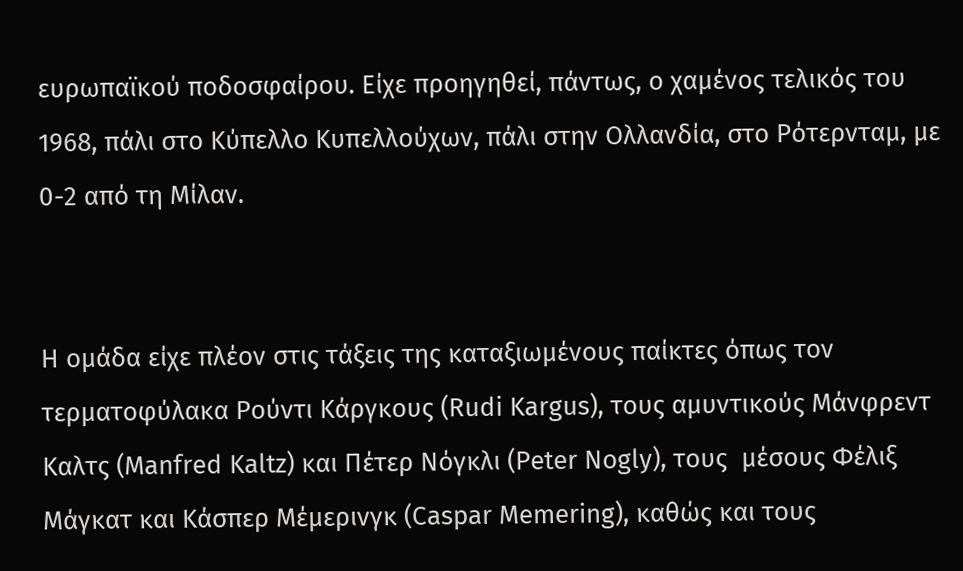ευρωπαϊκού ποδοσφαίρου. Είχε προηγηθεί, πάντως, ο χαμένος τελικός του 1968, πάλι στο Κύπελλο Κυπελλούχων, πάλι στην Ολλανδία, στο Ρότερνταμ, με 0-2 από τη Μίλαν.


Η ομάδα είχε πλέον στις τάξεις της καταξιωμένους παίκτες όπως τον τερματοφύλακα Ρούντι Κάργκους (Rudi Kargus), τους αμυντικούς Μάνφρεντ Καλτς (Manfred Kaltz) και Πέτερ Νόγκλι (Peter Nogly), τους  μέσους Φέλιξ Μάγκατ και Κάσπερ Μέμερινγκ (Caspar Memering), καθώς και τους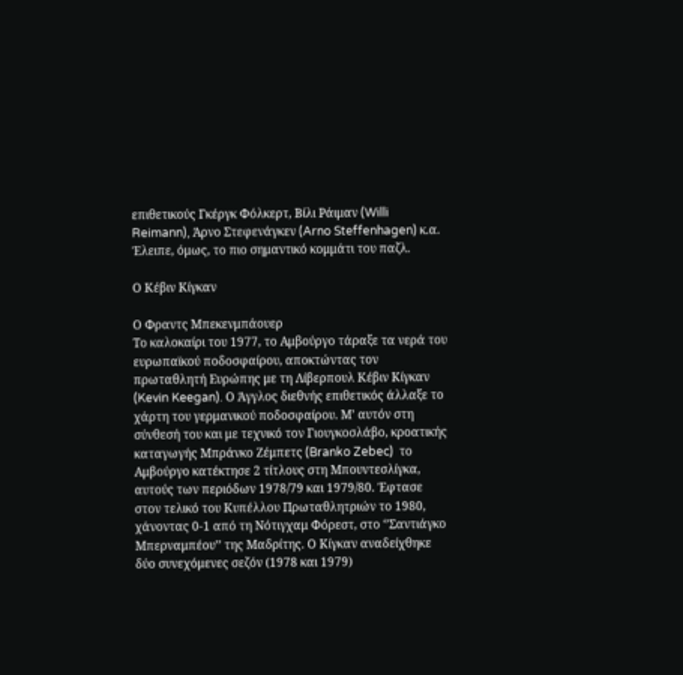επιθετικούς Γκέργκ Φόλκερτ, Βίλι Ράιμαν (Willi Reimann), Άρνο Στεφενάγκεν (Arno Steffenhagen) κ.α. Έλειπε, όμως, το πιο σημαντικό κομμάτι του παζλ.

Ο Κέβιν Κίγκαν

Ο Φραντς Μπεκενμπάουερ
Το καλοκαίρι του 1977, το Αμβούργο τάραξε τα νερά του ευρωπαϊκού ποδοσφαίρου, αποκτώντας τον πρωταθλητή Ευρώπης με τη Λίβερπουλ Κέβιν Κίγκαν (Kevin Keegan). Ο Άγγλος διεθνής επιθετικός άλλαξε το χάρτη του γερμανικού ποδοσφαίρου. Μ’ αυτόν στη σύνθεσή του και με τεχνικό τον Γιουγκοσλάβο, κροατικής καταγωγής Μπράνκο Ζέμπετς (Branko Zebec)  το Αμβούργο κατέκτησε 2 τίτλους στη Μπουντεσλίγκα, αυτούς των περιόδων 1978/79 και 1979/80. Έφτασε στον τελικό του Κυπέλλου Πρωταθλητριών το 1980, χάνοντας 0-1 από τη Νότιγχαμ Φόρεστ, στο ‘’Σαντιάγκο Μπερναμπέου’’ της Μαδρίτης. Ο Κίγκαν αναδείχθηκε δύο συνεχόμενες σεζόν (1978 και 1979)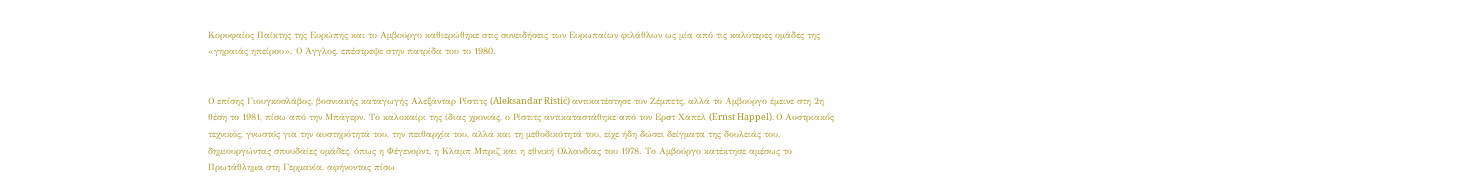Κορυφαίος Παίκτης της Ευρώπης και το Αμβούργο καθιερώθηκε στις συνειδήσεις των Ευρωπαίων φιλάθλων ως μία από τις καλύτερες ομάδες της «γηραιάς ηπείρου». Ο Άγγλος, επέστρεψε στην πατρίδα του το 1980.


Ο επίσης Γιουγκοσλάβος, βοσνιακής καταγωγής Αλεξάνταρ Ρίστιτς (Aleksandar Ristić) αντικατέστησε τον Ζέμπετς, αλλά το Αμβούργο έμεινε στη 2η θέση το 1981, πίσω από την Μπάγερν. Το καλοκαίρι της ίδιας χρονιάς, ο Ρίστιτς αντικαταστάθηκε από τον Ερστ Χάπελ (Ernst Happel). Ο Αυστριακός τεχνικός, γνωστός για την αυστηρότητά του, την πειθαρχία του, αλλά και τη μεθοδικότητά του, είχε ήδη δώσει δείγματα της δουλειάς του, δημιουργώντας σπουδαίες ομάδες, όπως η Φέγενορντ, η Κλαμπ Μπριζ και η εθνική Ολλανδίας του 1978. Το Αμβούργο κατέκτησε αμέσως το Πρωτάθλημα στη Γερμανία, αφήνοντας πίσω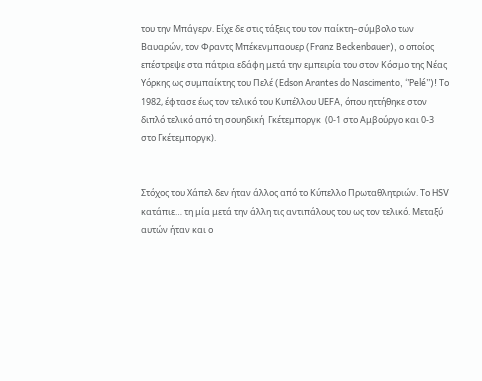του την Μπάγερν. Είχε δε στις τάξεις του τον παίκτη–σύμβολο των Βαυαρών, τον Φραντς Μπέκενμπαουερ (Franz Beckenbauer), ο οποίος επέστρεψε στα πάτρια εδάφη μετά την εμπειρία του στον Κόσμο της Νέας Υόρκης ως συμπαίκτης του Πελέ (Edson Arantes do Nascimento, ‘’Pelé’’)! Το 1982, έφτασε έως τον τελικό του Κυπέλλου UEFA, όπου ηττήθηκε στον διπλό τελικό από τη σουηδική  Γκέτεμποργκ  (0-1 στο Αμβούργο και 0-3 στο Γκέτεμποργκ).


Στόχος του Χάπελ δεν ήταν άλλος από το Κύπελλο Πρωταθλητριών. Το HSV κατάπιε… τη μία μετά την άλλη τις αντιπάλους του ως τον τελικό. Μεταξύ αυτών ήταν και ο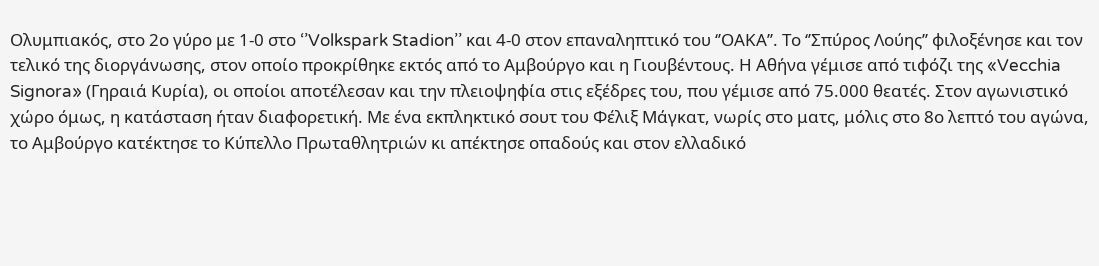Ολυμπιακός, στο 2ο γύρο με 1-0 στο ‘’Volkspark Stadion’’ και 4-0 στον επαναληπτικό του ‘’ΟΑΚΑ’’. Το ‘’Σπύρος Λούης’’ φιλοξένησε και τον τελικό της διοργάνωσης, στον οποίο προκρίθηκε εκτός από το Αμβούργο και η Γιουβέντους. Η Αθήνα γέμισε από τιφόζι της «Vecchia Signora» (Γηραιά Κυρία), οι οποίοι αποτέλεσαν και την πλειοψηφία στις εξέδρες του, που γέμισε από 75.000 θεατές. Στον αγωνιστικό χώρο όμως, η κατάσταση ήταν διαφορετική. Με ένα εκπληκτικό σουτ του Φέλιξ Μάγκατ, νωρίς στο ματς, μόλις στο 8ο λεπτό του αγώνα, το Αμβούργο κατέκτησε το Κύπελλο Πρωταθλητριών κι απέκτησε οπαδούς και στον ελλαδικό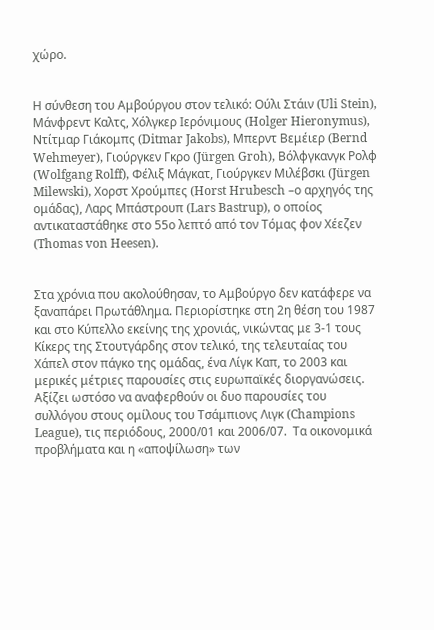χώρο.


Η σύνθεση του Αμβούργου στον τελικό: Ούλι Στάιν (Uli Stein), Μάνφρεντ Καλτς, Χόλγκερ Ιερόνιμους (Holger Hieronymus), Ντίτμαρ Γιάκομπς (Ditmar Jakobs), Μπερντ Βεμέιερ (Bernd Wehmeyer), Γιούργκεν Γκρο (Jürgen Groh), Βόλφγκανγκ Ρολφ (Wolfgang Rolff), Φέλιξ Μάγκατ, Γιούργκεν Μιλέβσκι (Jürgen Milewski), Χορστ Χρούμπες (Horst Hrubesch –ο αρχηγός της ομάδας), Λαρς Μπάστρουπ (Lars Bastrup), ο οποίος αντικαταστάθηκε στο 55ο λεπτό από τον Τόμας φον Χέεζεν (Thomas von Heesen).


Στα χρόνια που ακολούθησαν, το Αμβούργο δεν κατάφερε να ξαναπάρει Πρωτάθλημα. Περιορίστηκε στη 2η θέση του 1987 και στο Κύπελλο εκείνης της χρονιάς, νικώντας με 3-1 τους Κίκερς της Στουτγάρδης στον τελικό, της τελευταίας του Χάπελ στον πάγκο της ομάδας, ένα Λίγκ Καπ, το 2003 και μερικές μέτριες παρουσίες στις ευρωπαϊκές διοργανώσεις. Αξίζει ωστόσο να αναφερθούν οι δυο παρουσίες του συλλόγου στους ομίλους του Τσάμπιονς Λιγκ (Champions League), τις περιόδους, 2000/01 και 2006/07.  Τα οικονομικά προβλήματα και η «αποψίλωση» των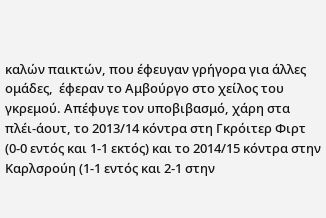καλών παικτών, που έφευγαν γρήγορα για άλλες ομάδες,  έφεραν το Αμβούργο στο χείλος του γκρεμού. Απέφυγε τον υποβιβασμό, χάρη στα πλέι-άουτ, το 2013/14 κόντρα στη Γκρόιτερ Φιρτ (0-0 εντός και 1-1 εκτός) και το 2014/15 κόντρα στην Καρλσρούη (1-1 εντός και 2-1 στην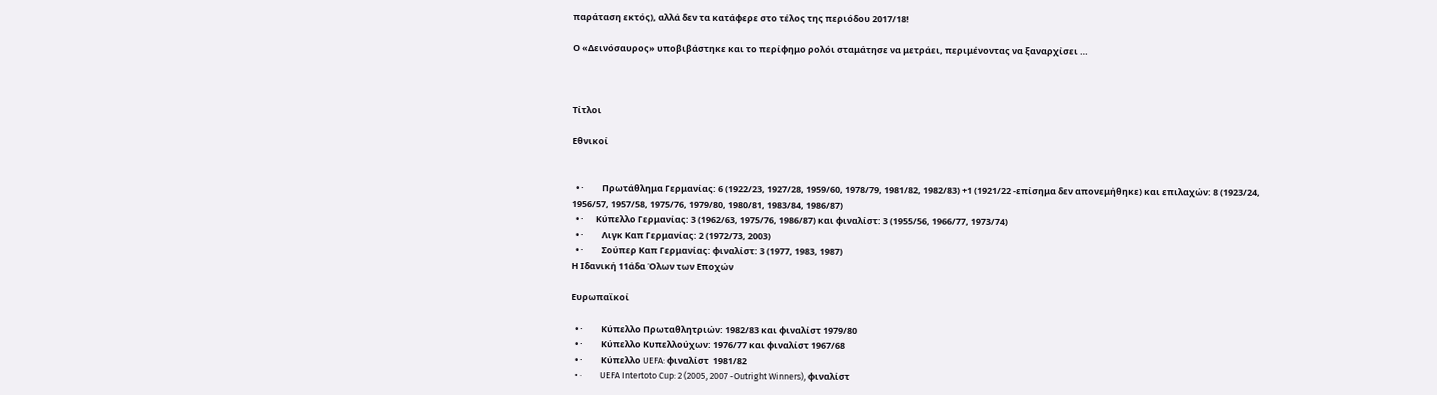παράταση εκτός), αλλά δεν τα κατάφερε στο τέλος της περιόδου 2017/18!

Ο «Δεινόσαυρος» υποβιβάστηκε και το περίφημο ρολόι σταμάτησε να μετράει, περιμένοντας να ξαναρχίσει …



Τίτλοι

Εθνικοί


  • ·         Πρωτάθλημα Γερμανίας: 6 (1922/23, 1927/28, 1959/60, 1978/79, 1981/82, 1982/83) +1 (1921/22 -επίσημα δεν απονεμήθηκε) και επιλαχών: 8 (1923/24, 1956/57, 1957/58, 1975/76, 1979/80, 1980/81, 1983/84, 1986/87)
  • ·      Κύπελλο Γερμανίας: 3 (1962/63, 1975/76, 1986/87) και φιναλίστ: 3 (1955/56, 1966/77, 1973/74)
  • ·         Λιγκ Καπ Γερμανίας: 2 (1972/73, 2003)
  • ·         Σούπερ Καπ Γερμανίας: φιναλίστ: 3 (1977, 1983, 1987)
Η Ιδανική 11άδα Όλων των Εποχών

Ευρωπαϊκοί

  • ·         Κύπελλο Πρωταθλητριών: 1982/83 και φιναλίστ 1979/80
  • ·         Κύπελλο Κυπελλούχων: 1976/77 και φιναλίστ 1967/68
  • ·         Κύπελλο UEFA: φιναλίστ  1981/82
  • ·         UEFA Intertoto Cup: 2 (2005, 2007 -Outright Winners), φιναλίστ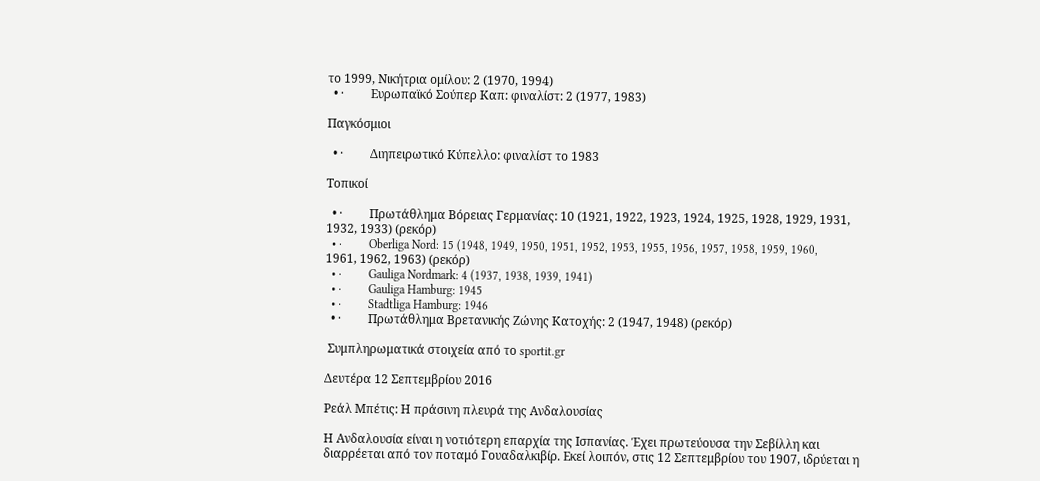το 1999, Νικήτρια ομίλου: 2 (1970, 1994)
  • ·         Ευρωπαϊκό Σούπερ Καπ: φιναλίστ: 2 (1977, 1983)

Παγκόσμιοι

  • ·         Διηπειρωτικό Κύπελλο: φιναλίστ το 1983

Τοπικοί

  • ·         Πρωτάθλημα Βόρειας Γερμανίας: 10 (1921, 1922, 1923, 1924, 1925, 1928, 1929, 1931, 1932, 1933) (ρεκόρ)
  • ·         Oberliga Nord: 15 (1948, 1949, 1950, 1951, 1952, 1953, 1955, 1956, 1957, 1958, 1959, 1960, 1961, 1962, 1963) (ρεκόρ)
  • ·         Gauliga Nordmark: 4 (1937, 1938, 1939, 1941)
  • ·         Gauliga Hamburg: 1945
  • ·         Stadtliga Hamburg: 1946
  • ·         Πρωτάθλημα Βρετανικής Ζώνης Κατοχής: 2 (1947, 1948) (ρεκόρ)

 Συμπληρωματικά στοιχεία από το sportit.gr

Δευτέρα 12 Σεπτεμβρίου 2016

Ρεάλ Μπέτις: Η πράσινη πλευρά της Ανδαλουσίας

Η Ανδαλουσία είναι η νοτιότερη επαρχία της Ισπανίας. Έχει πρωτεύουσα την Σεβίλλη και διαρρέεται από τον ποταμό Γουαδαλκιβίρ. Εκεί λοιπόν, στις 12 Σεπτεμβρίου του 1907, ιδρύεται η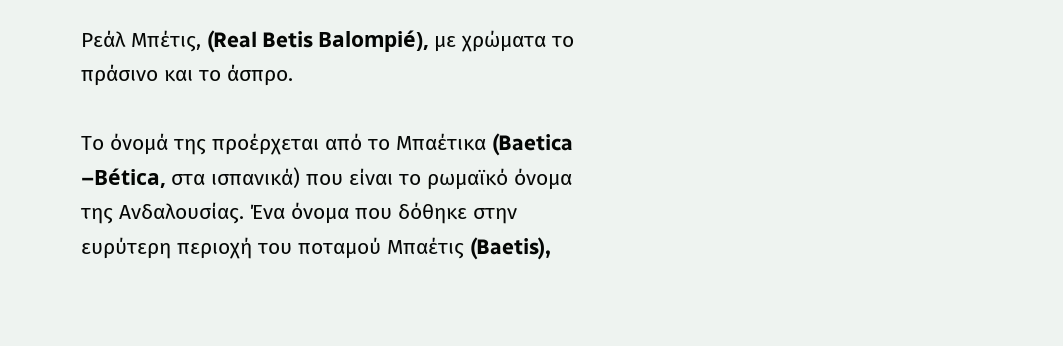Ρεάλ Μπέτις, (Real Betis Balompié), με χρώματα το πράσινο και το άσπρο.

Το όνομά της προέρχεται από το Μπαέτικα (Baetica –Bética, στα ισπανικά) που είναι το ρωμαϊκό όνομα της Ανδαλουσίας. Ένα όνομα που δόθηκε στην ευρύτερη περιοχή του ποταμού Μπαέτις (Baetis),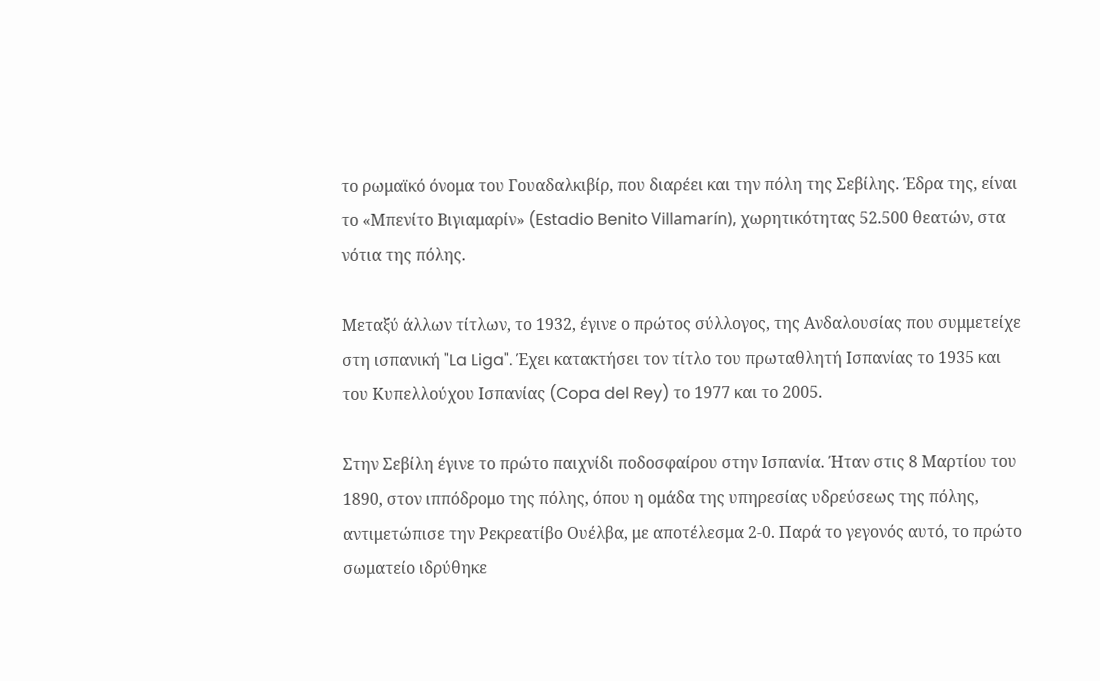το ρωμαϊκό όνομα του Γουαδαλκιβίρ, που διαρέει και την πόλη της Σεβίλης. Έδρα της, είναι το «Μπενίτο Βιγιαμαρίν» (Estadio Benito Villamarín), χωρητικότητας 52.500 θεατών, στα νότια της πόλης.

Μεταξύ άλλων τίτλων, το 1932, έγινε ο πρώτος σύλλογος, της Ανδαλουσίας που συμμετείχε στη ισπανική "La Liga". Έχει κατακτήσει τον τίτλο του πρωταθλητή Ισπανίας το 1935 και του Κυπελλούχου Ισπανίας (Copa del Rey) το 1977 και το 2005.

Στην Σεβίλη έγινε το πρώτο παιχνίδι ποδοσφαίρου στην Ισπανία. Ήταν στις 8 Μαρτίου του 1890, στον ιππόδρομο της πόλης, όπου η ομάδα της υπηρεσίας υδρεύσεως της πόλης, αντιμετώπισε την Ρεκρεατίβο Ουέλβα, με αποτέλεσμα 2-0. Παρά το γεγονός αυτό, το πρώτο σωματείο ιδρύθηκε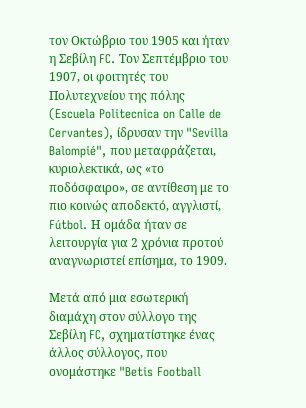τον Οκτώβριο του 1905 και ήταν η Σεβίλη FC. Τον Σεπτέμβριο του 1907, οι φοιτητές του Πολυτεχνείου της πόλης (Escuela Politecnica on Calle de Cervantes), ίδρυσαν την "Sevilla Balompié", που μεταφράζεται, κυριολεκτικά, ως «το ποδόσφαιρο», σε αντίθεση με το πιο κοινώς αποδεκτό, αγγλιστί, Fútbol. Η ομάδα ήταν σε λειτουργία για 2 χρόνια προτού αναγνωριστεί επίσημα, το 1909.

Μετά από μια εσωτερική διαμάχη στον σύλλογο της Σεβίλη FC, σχηματίστηκε ένας άλλος σύλλογος, που ονομάστηκε "Betis Football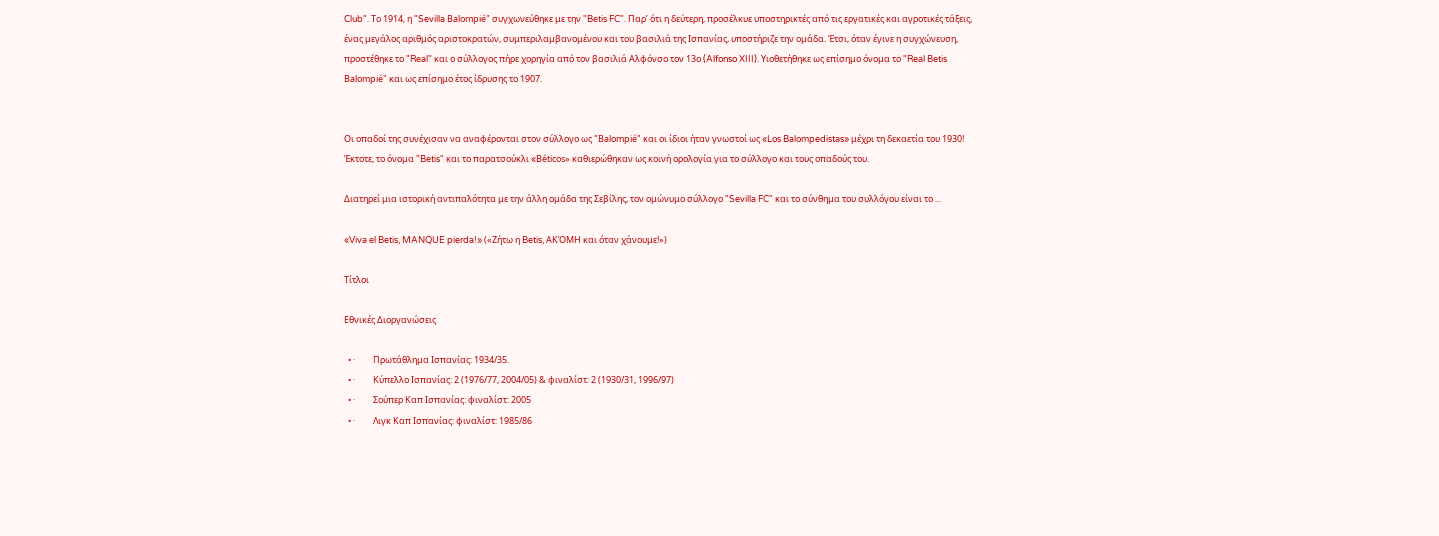Club". Το 1914, η "Sevilla Balompié" συγχωνεύθηκε με την "Betis FC". Παρ’ ότι η δεύτερη, προσέλκυε υποστηρικτές από τις εργατικές και αγροτικές τάξεις, ένας μεγάλος αριθμός αριστοκρατών, συμπεριλαμβανομένου και του βασιλιά της Ισπανίας, υποστήριζε την ομάδα. Έτσι, όταν έγινε η συγχώνευση, προστέθηκε το "Real" και ο σύλλογος πήρε χορηγία από τον βασιλιά Αλφόνσο τον 13ο (Alfonso XIII). Υιοθετήθηκε ως επίσημο όνομα το "Real Betis Balompié" και ως επίσημο έτος ίδρυσης το 1907.


Οι οπαδοί της συνέχισαν να αναφέρονται στον σύλλογο ως "Balompié" και οι ίδιοι ήταν γνωστοί ως «Los Balompedistas» μέχρι τη δεκαετία του 1930! Έκτοτε, το όνομα "Betis" και το παρατσούκλι «Béticos» καθιερώθηκαν ως κοινή ορολογία για το σύλλογο και τους οπαδούς του.

Διατηρεί μια ιστορική αντιπαλότητα με την άλλη ομάδα της Σεβίλης, τον ομώνυμο σύλλογο "Sevilla FC" και το σύνθημα του συλλόγου είναι το ...

«Viva el Betis, MANQUE pierda!» («Ζήτω η Betis, ΑΚΌΜΗ και όταν χάνουμε!»)

Τίτλοι

Εθνικές Διοργανώσεις

  • ·         Πρωτάθλημα Ισπανίας: 1934/35.
  • ·         Κύπελλο Ισπανίας: 2 (1976/77, 2004/05) & φιναλίστ: 2 (1930/31, 1996/97)
  • ·         Σούπερ Καπ Ισπανίας: φιναλίστ: 2005
  • ·         Λιγκ Καπ Ισπανίας: φιναλίστ: 1985/86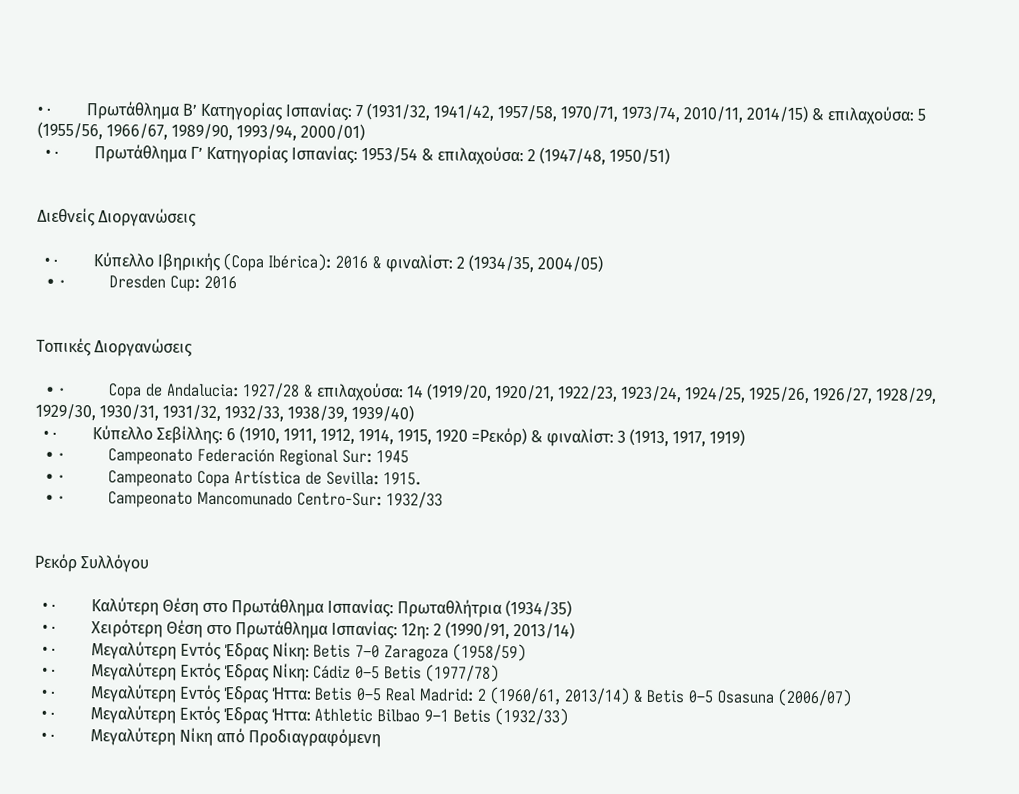• ·         Πρωτάθλημα Β’ Κατηγορίας Ισπανίας: 7 (1931/32, 1941/42, 1957/58, 1970/71, 1973/74, 2010/11, 2014/15) & επιλαχούσα: 5 (1955/56, 1966/67, 1989/90, 1993/94, 2000/01)
  • ·         Πρωτάθλημα Γ’ Κατηγορίας Ισπανίας: 1953/54 & επιλαχούσα: 2 (1947/48, 1950/51)


Διεθνείς Διοργανώσεις

  • ·         Κύπελλο Ιβηρικής (Copa Ibérica): 2016 & φιναλίστ: 2 (1934/35, 2004/05)
  • ·         Dresden Cup: 2016


Τοπικές Διοργανώσεις

  • ·         Copa de Andalucia: 1927/28 & επιλαχούσα: 14 (1919/20, 1920/21, 1922/23, 1923/24, 1924/25, 1925/26, 1926/27, 1928/29, 1929/30, 1930/31, 1931/32, 1932/33, 1938/39, 1939/40)
  • ·         Κύπελλο Σεβίλλης: 6 (1910, 1911, 1912, 1914, 1915, 1920 =Ρεκόρ) & φιναλίστ: 3 (1913, 1917, 1919)
  • ·         Campeonato Federación Regional Sur: 1945
  • ·         Campeonato Copa Artística de Sevilla: 1915.
  • ·         Campeonato Mancomunado Centro-Sur: 1932/33


Ρεκόρ Συλλόγου

  • ·         Καλύτερη Θέση στο Πρωτάθλημα Ισπανίας: Πρωταθλήτρια (1934/35)
  • ·         Χειρότερη Θέση στο Πρωτάθλημα Ισπανίας: 12η: 2 (1990/91, 2013/14)
  • ·         Μεγαλύτερη Εντός Έδρας Νίκη: Betis 7–0 Zaragoza (1958/59)
  • ·         Μεγαλύτερη Εκτός Έδρας Νίκη: Cádiz 0–5 Betis (1977/78)
  • ·         Μεγαλύτερη Εντός Έδρας Ήττα: Betis 0–5 Real Madrid: 2 (1960/61, 2013/14) & Betis 0–5 Osasuna (2006/07)
  • ·         Μεγαλύτερη Εκτός Έδρας Ήττα: Athletic Bilbao 9–1 Betis (1932/33)
  • ·         Μεγαλύτερη Νίκη από Προδιαγραφόμενη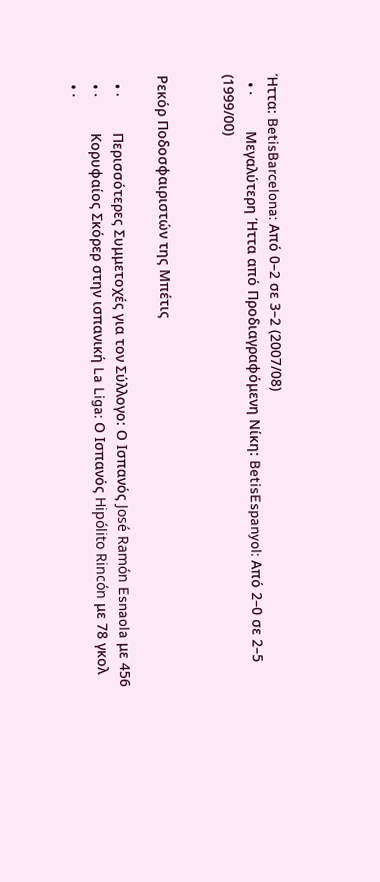Ήττα: BetisBarcelona: Από 0–2 σε 3–2 (2007/08)
  • ·         Μεγαλύτερη Ήττα από Προδιαγραφόμενη Νίκη: BetisEspanyol: Από 2–0 σε 2–5 (1999/00)


Ρεκόρ Ποδοσφαιριστών της Μπέτις

  • ·         Περισσότερες Συμμετοχές για τον Σύλλογο: Ο Ισπανός José Ramón Esnaola με 456
  • ·         Κορυφαίος Σκόρερ στην ισπανική La Liga: Ο Ισπανός Hipólito Rincón με 78 γκολ
  • ·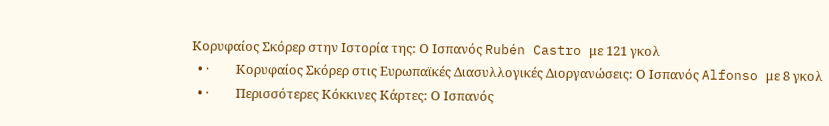Κορυφαίος Σκόρερ στην Ιστορία της: Ο Ισπανός Rubén Castro με 121 γκολ
  • ·         Κορυφαίος Σκόρερ στις Ευρωπαϊκές Διασυλλογικές Διοργανώσεις: Ο Ισπανός Alfonso με 8 γκολ
  • ·         Περισσότερες Κόκκινες Κάρτες: Ο Ισπανός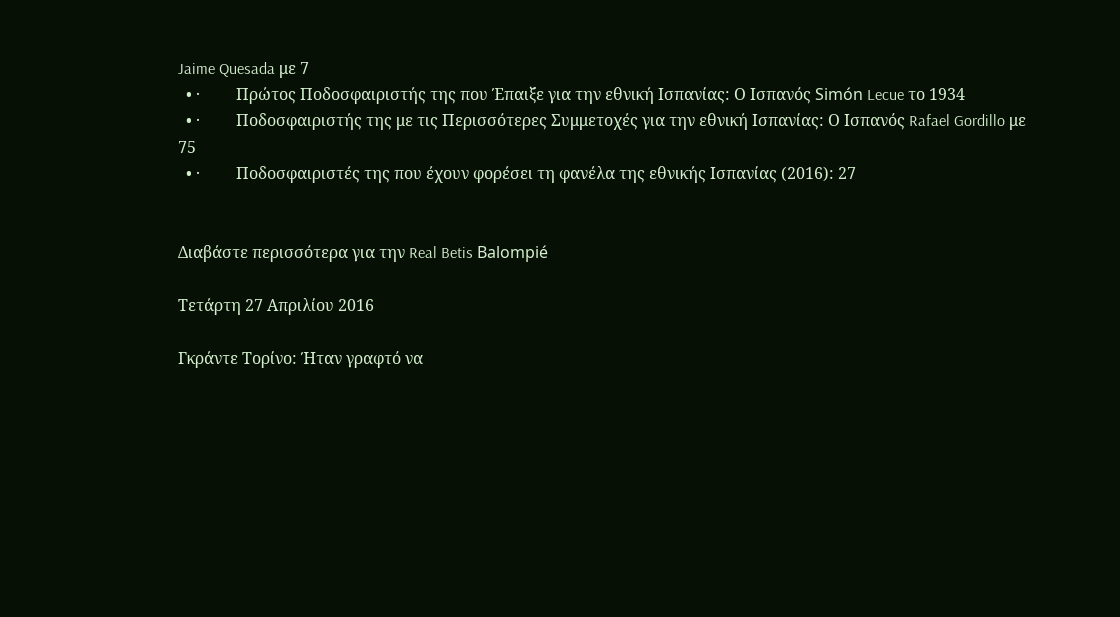Jaime Quesada με 7
  • ·         Πρώτος Ποδοσφαιριστής της που Έπαιξε για την εθνική Ισπανίας: Ο Ισπανός Simón Lecue το 1934
  • ·         Ποδοσφαιριστής της με τις Περισσότερες Συμμετοχές για την εθνική Ισπανίας: Ο Ισπανός Rafael Gordillo με 75
  • ·         Ποδοσφαιριστές της που έχουν φορέσει τη φανέλα της εθνικής Ισπανίας (2016): 27


Διαβάστε περισσότερα για την Real Betis Balompié

Τετάρτη 27 Απριλίου 2016

Γκράντε Τορίνο: Ήταν γραφτό να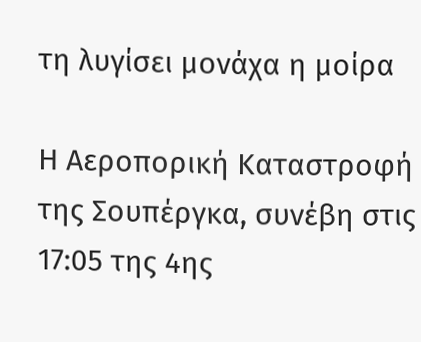τη λυγίσει μονάχα η μοίρα

Η Αεροπορική Καταστροφή της Σουπέργκα, συνέβη στις 17:05 της 4ης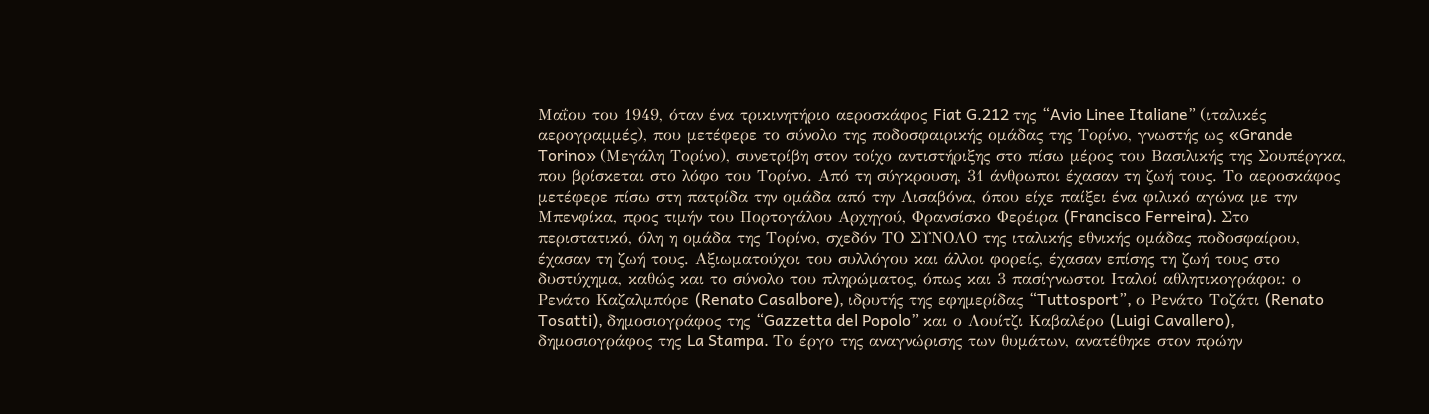Μαΐου του 1949, όταν ένα τρικινητήριο αεροσκάφος Fiat G.212 της “Avio Linee Italiane” (ιταλικές αερογραμμές), που μετέφερε το σύνολο της ποδοσφαιρικής ομάδας της Τορίνο, γνωστής ως «Grande Torino» (Μεγάλη Τορίνο), συνετρίβη στον τοίχο αντιστήριξης στο πίσω μέρος του Βασιλικής της Σουπέργκα, που βρίσκεται στο λόφο του Τορίνο. Από τη σύγκρουση, 31 άνθρωποι έχασαν τη ζωή τους. Το αεροσκάφος μετέφερε πίσω στη πατρίδα την ομάδα από την Λισαβόνα, όπου είχε παίξει ένα φιλικό αγώνα με την Μπενφίκα, προς τιμήν του Πορτογάλου Αρχηγού, Φρανσίσκο Φερέιρα (Francisco Ferreira). Στο περιστατικό, όλη η ομάδα της Τορίνο, σχεδόν ΤΟ ΣΥΝΟΛΟ της ιταλικής εθνικής ομάδας ποδοσφαίρου, έχασαν τη ζωή τους. Αξιωματούχοι του συλλόγου και άλλοι φορείς, έχασαν επίσης τη ζωή τους στο δυστύχημα, καθώς και το σύνολο του πληρώματος, όπως και 3 πασίγνωστοι Ιταλοί αθλητικογράφοι: ο Ρενάτο Καζαλμπόρε (Renato Casalbore), ιδρυτής της εφημερίδας “Tuttosport”, ο Ρενάτο Τοζάτι (Renato Tosatti), δημοσιογράφος της “Gazzetta del Popolo” και ο Λουίτζι Καβαλέρο (Luigi Cavallero), δημοσιογράφος της La Stampa. Το έργο της αναγνώρισης των θυμάτων, ανατέθηκε στον πρώην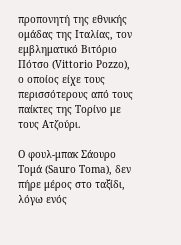προπονητή της εθνικής ομάδας της Ιταλίας, τον εμβληματικό Βιτόριο Πότσο (Vittorio Pozzo), ο οποίος είχε τους περισσότερους από τους παίκτες της Τορίνο με τους Ατζούρι.

Ο φουλ-μπακ Σάουρο Τομά (Sauro Toma), δεν πήρε μέρος στο ταξίδι, λόγω ενός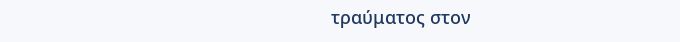τραύματος στον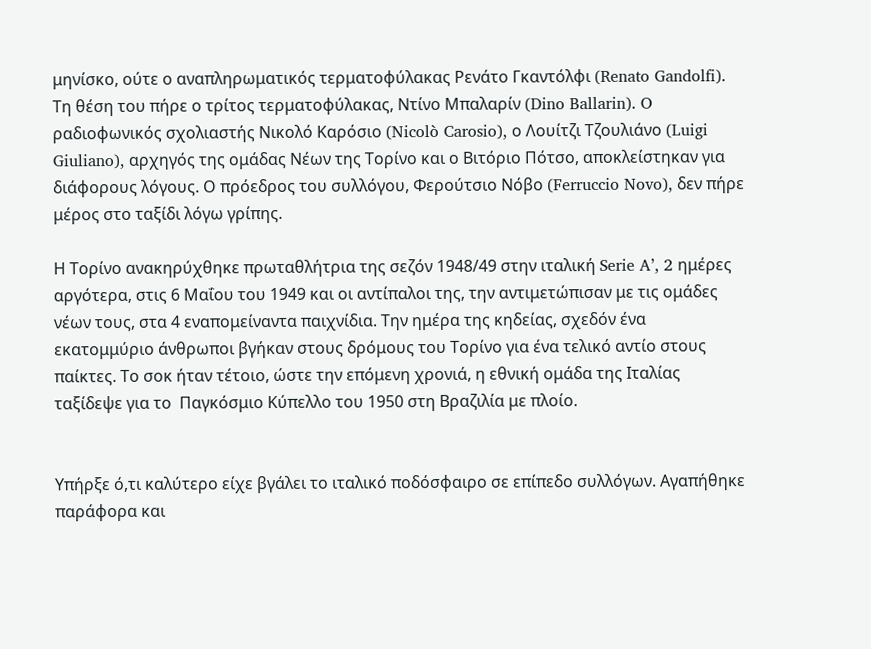μηνίσκο, ούτε ο αναπληρωματικός τερματοφύλακας Ρενάτο Γκαντόλφι (Renato Gandolfi). Τη θέση του πήρε ο τρίτος τερματοφύλακας, Ντίνο Μπαλαρίν (Dino Ballarin). O ραδιοφωνικός σχολιαστής Νικολό Καρόσιο (Nicolò Carosio), ο Λουίτζι Τζουλιάνο (Luigi Giuliano), αρχηγός της ομάδας Νέων της Τορίνο και ο Βιτόριο Πότσο, αποκλείστηκαν για διάφορους λόγους. Ο πρόεδρος του συλλόγου, Φερούτσιο Νόβο (Ferruccio Novo), δεν πήρε μέρος στο ταξίδι λόγω γρίπης.

Η Τορίνο ανακηρύχθηκε πρωταθλήτρια της σεζόν 1948/49 στην ιταλική Serie A’, 2 ημέρες αργότερα, στις 6 Μαΐου του 1949 και οι αντίπαλοι της, την αντιμετώπισαν με τις ομάδες νέων τους, στα 4 εναπομείναντα παιχνίδια. Την ημέρα της κηδείας, σχεδόν ένα εκατομμύριο άνθρωποι βγήκαν στους δρόμους του Τορίνο για ένα τελικό αντίο στους παίκτες. Το σοκ ήταν τέτοιο, ώστε την επόμενη χρονιά, η εθνική ομάδα της Ιταλίας ταξίδεψε για το  Παγκόσμιο Κύπελλο του 1950 στη Βραζιλία με πλοίο.


Υπήρξε ό,τι καλύτερο είχε βγάλει το ιταλικό ποδόσφαιρο σε επίπεδο συλλόγων. Αγαπήθηκε παράφορα και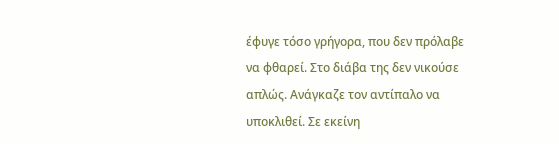έφυγε τόσο γρήγορα, που δεν πρόλαβε να φθαρεί. Στο διάβα της δεν νικούσε απλώς. Ανάγκαζε τον αντίπαλο να υποκλιθεί. Σε εκείνη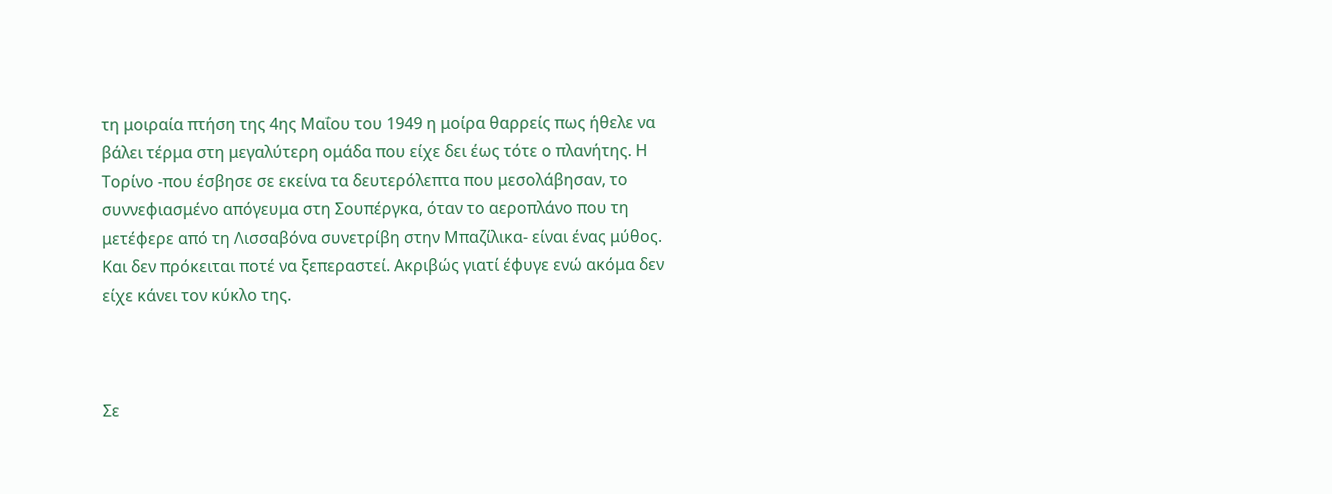τη μοιραία πτήση της 4ης Μαΐου του 1949 η μοίρα θαρρείς πως ήθελε να βάλει τέρμα στη μεγαλύτερη ομάδα που είχε δει έως τότε ο πλανήτης. Η Τορίνο -που έσβησε σε εκείνα τα δευτερόλεπτα που μεσολάβησαν, το συννεφιασμένο απόγευμα στη Σουπέργκα, όταν το αεροπλάνο που τη μετέφερε από τη Λισσαβόνα συνετρίβη στην Μπαζίλικα- είναι ένας μύθος. Και δεν πρόκειται ποτέ να ξεπεραστεί. Ακριβώς γιατί έφυγε ενώ ακόμα δεν είχε κάνει τον κύκλο της.



Σε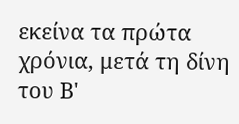εκείνα τα πρώτα χρόνια, μετά τη δίνη του Β'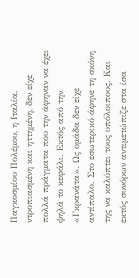Παγκοσμίου Πολέμου, η Ιταλία, ντροπιασμένη και ηττημένη, δεν είχε πολλά πράγματα που την άφηναν να έχει ψηλά το κεφάλι. Εκτός από την «Γκρανάτα». Ως ομάδα δεν είχε αντίπαλο. Στο εσωτερικό άφηνε τη σκόνη της να καλύπτει τους υπόλοιπους. Και εκτός συνόρων αντιμετώπιζε στα ίσα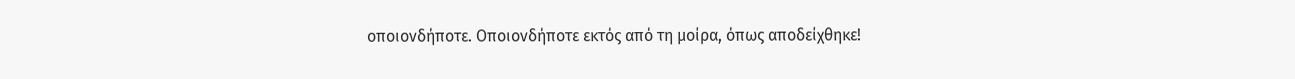οποιονδήποτε. Οποιονδήποτε εκτός από τη μοίρα, όπως αποδείχθηκε!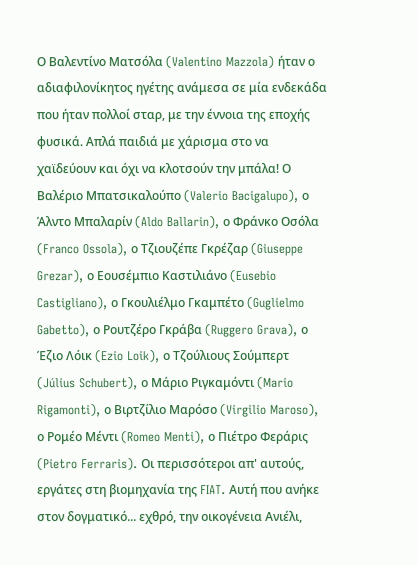Ο Βαλεντίνο Ματσόλα (Valentino Mazzola) ήταν ο αδιαφιλονίκητος ηγέτης ανάμεσα σε μία ενδεκάδα που ήταν πολλοί σταρ, με την έννοια της εποχής φυσικά. Απλά παιδιά με χάρισμα στο να χαϊδεύουν και όχι να κλοτσούν την μπάλα! Ο Βαλέριο Μπατσικαλούπο (Valerio Bacigalupo), ο Άλντο Μπαλαρίν (Aldo Ballarin), ο Φράνκο Οσόλα (Franco Ossola), ο Τζιουζέπε Γκρέζαρ (Giuseppe Grezar), ο Εουσέμπιο Καστιλιάνο (Eusebio Castigliano), ο Γκουλιέλμο Γκαμπέτο (Guglielmo Gabetto), ο Ρουτζέρο Γκράβα (Ruggero Grava), ο Έζιο Λόικ (Ezio Loik), ο Τζούλιους Σούμπερτ (Július Schubert), ο Μάριο Ριγκαμόντι (Mario Rigamonti), ο Βιρτζίλιο Μαρόσο (Virgilio Maroso), ο Ρομέο Μέντι (Romeo Menti), ο Πιέτρο Φεράρις (Pietro Ferraris). Οι περισσότεροι απ' αυτούς, εργάτες στη βιομηχανία της FIAT. Αυτή που ανήκε στον δογματικό... εχθρό, την οικογένεια Ανιέλι,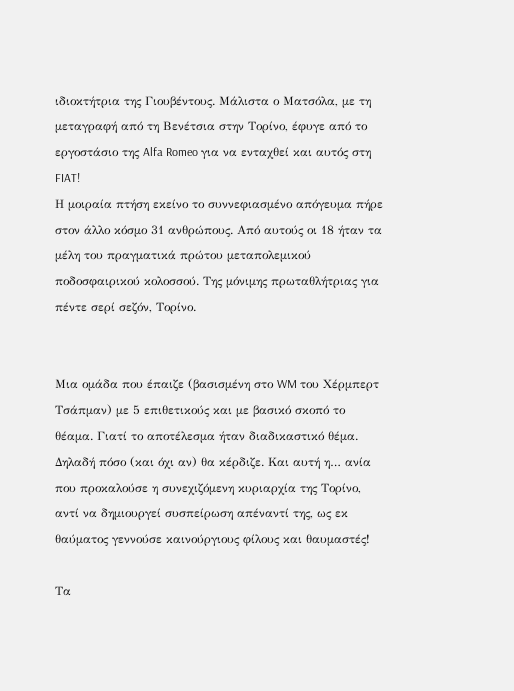ιδιοκτήτρια της Γιουβέντους. Μάλιστα ο Ματσόλα, με τη μεταγραφή από τη Βενέτσια στην Τορίνο, έφυγε από το εργοστάσιο της Alfa Romeo για να ενταχθεί και αυτός στη FIAT!
Η μοιραία πτήση εκείνο το συννεφιασμένο απόγευμα πήρε στον άλλο κόσμο 31 ανθρώπους. Από αυτούς οι 18 ήταν τα μέλη του πραγματικά πρώτου μεταπολεμικού ποδοσφαιρικού κολοσσού. Της μόνιμης πρωταθλήτριας για πέντε σερί σεζόν, Τορίνο.


Μια ομάδα που έπαιζε (βασισμένη στο WM του Χέρμπερτ Τσάπμαν) με 5 επιθετικούς και με βασικό σκοπό το θέαμα. Γιατί το αποτέλεσμα ήταν διαδικαστικό θέμα. Δηλαδή πόσο (και όχι αν) θα κέρδιζε. Και αυτή η… ανία που προκαλούσε η συνεχιζόμενη κυριαρχία της Τορίνο, αντί να δημιουργεί συσπείρωση απέναντί της, ως εκ θαύματος γεννούσε καινούργιους φίλους και θαυμαστές!

Τα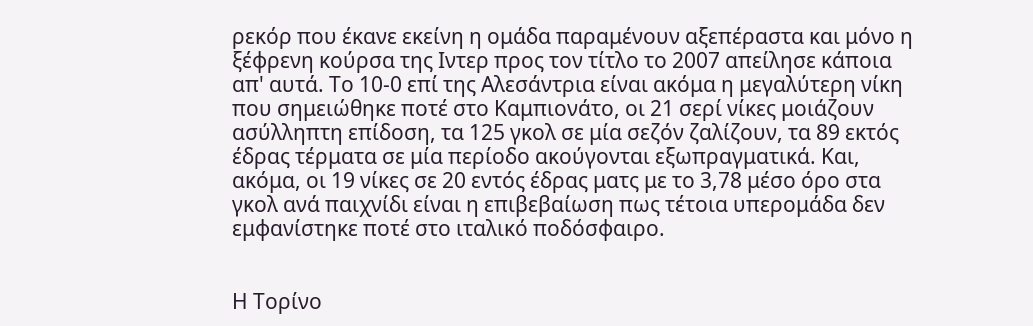ρεκόρ που έκανε εκείνη η ομάδα παραμένουν αξεπέραστα και μόνο η ξέφρενη κούρσα της Ιντερ προς τον τίτλο το 2007 απείλησε κάποια απ' αυτά. Το 10-0 επί της Αλεσάντρια είναι ακόμα η μεγαλύτερη νίκη που σημειώθηκε ποτέ στο Καμπιονάτο, οι 21 σερί νίκες μοιάζουν ασύλληπτη επίδοση, τα 125 γκολ σε μία σεζόν ζαλίζουν, τα 89 εκτός έδρας τέρματα σε μία περίοδο ακούγονται εξωπραγματικά. Και, ακόμα, οι 19 νίκες σε 20 εντός έδρας ματς με το 3,78 μέσο όρο στα γκολ ανά παιχνίδι είναι η επιβεβαίωση πως τέτοια υπερομάδα δεν εμφανίστηκε ποτέ στο ιταλικό ποδόσφαιρο.


Η Τορίνο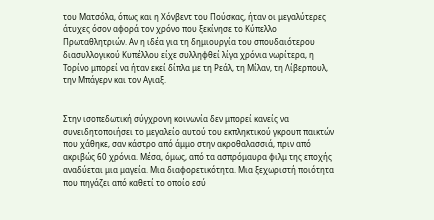του Ματσόλα, όπως και η Χόνβεντ του Πούσκας, ήταν οι μεγαλύτερες άτυχες όσον αφορά τον χρόνο που ξεκίνησε το Κύπελλο Πρωταθλητριών. Αν η ιδέα για τη δημιουργία του σπουδαιότερου διασυλλογικού Κυπέλλου είχε συλληφθεί λίγα χρόνια νωρίτερα, η Τορίνο μπορεί να ήταν εκεί δίπλα με τη Ρεάλ, τη Μίλαν, τη Λίβερπουλ, την Μπάγερν και τον Αγιαξ.


Στην ισοπεδωτική σύγχρονη κοινωνία δεν μπορεί κανείς να συνειδητοποιήσει το μεγαλείο αυτού του εκπληκτικού γκρουπ παικτών που χάθηκε, σαν κάστρο από άμμο στην ακροθαλασσιά, πριν από ακριβώς 60 χρόνια. Μέσα, όμως, από τα ασπρόμαυρα φιλμ της εποχής αναδύεται μια μαγεία. Μια διαφορετικότητα. Μια ξεχωριστή ποιότητα που πηγάζει από καθετί το οποίο εσύ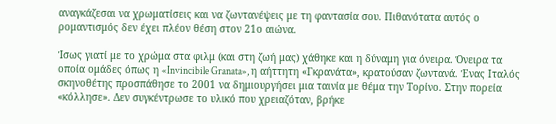αναγκάζεσαι να χρωματίσεις και να ζωντανέψεις με τη φαντασία σου. Πιθανότατα αυτός ο ρομαντισμός δεν έχει πλέον θέση στον 21ο αιώνα.

Ίσως γιατί με το χρώμα στα φιλμ (και στη ζωή μας) χάθηκε και η δύναμη για όνειρα. Όνειρα τα οποία ομάδες όπως η «Invincibile Granata», η αήττητη «Γκρανάτα», κρατούσαν ζωντανά. Ένας Ιταλός σκηνοθέτης προσπάθησε το 2001 να δημιουργήσει μια ταινία με θέμα την Τορίνο. Στην πορεία «κόλλησε». Δεν συγκέντρωσε το υλικό που χρειαζόταν, βρήκε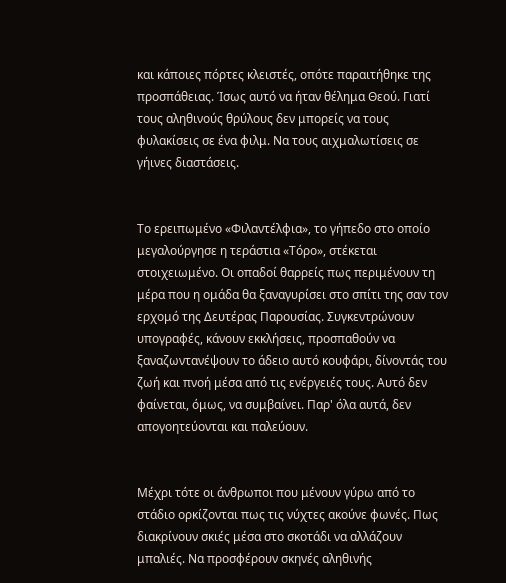και κάποιες πόρτες κλειστές, οπότε παραιτήθηκε της προσπάθειας. Ίσως αυτό να ήταν θέλημα Θεού. Γιατί τους αληθινούς θρύλους δεν μπορείς να τους φυλακίσεις σε ένα φιλμ. Να τους αιχμαλωτίσεις σε γήινες διαστάσεις.


Το ερειπωμένο «Φιλαντέλφια», το γήπεδο στο οποίο μεγαλούργησε η τεράστια «Τόρο», στέκεται στοιχειωμένο. Οι οπαδοί θαρρείς πως περιμένουν τη μέρα που η ομάδα θα ξαναγυρίσει στο σπίτι της σαν τον ερχομό της Δευτέρας Παρουσίας. Συγκεντρώνουν υπογραφές, κάνουν εκκλήσεις, προσπαθούν να ξαναζωντανέψουν το άδειο αυτό κουφάρι, δίνοντάς του ζωή και πνοή μέσα από τις ενέργειές τους. Αυτό δεν φαίνεται, όμως, να συμβαίνει. Παρ' όλα αυτά, δεν απογοητεύονται και παλεύουν.


Μέχρι τότε οι άνθρωποι που μένουν γύρω από το στάδιο ορκίζονται πως τις νύχτες ακούνε φωνές. Πως διακρίνουν σκιές μέσα στο σκοτάδι να αλλάζουν μπαλιές. Να προσφέρουν σκηνές αληθινής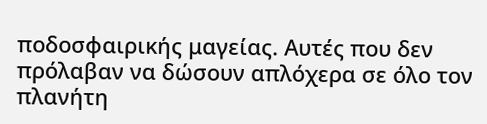ποδοσφαιρικής μαγείας. Αυτές που δεν πρόλαβαν να δώσουν απλόχερα σε όλο τον πλανήτη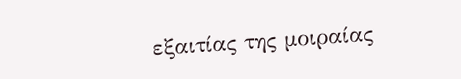εξαιτίας της μοιραίας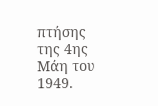πτήσης της 4ης Μάη του 1949.